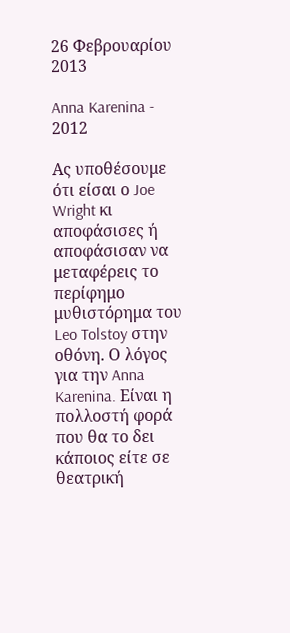26 Φεβρουαρίου 2013

Anna Karenina - 2012

Ας υποθέσουμε ότι είσαι ο Joe Wright κι αποφάσισες ή αποφάσισαν να μεταφέρεις το περίφημο μυθιστόρημα του Leo Tolstoy στην οθόνη. Ο λόγος για την Anna Karenina. Είναι η πολλοστή φορά που θα το δει κάποιος είτε σε θεατρική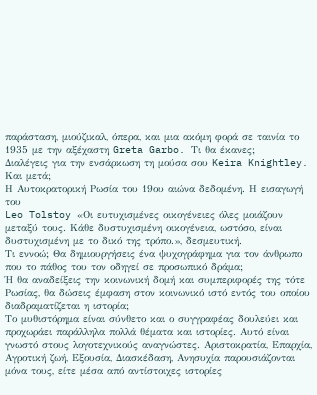παράσταση, μιούζικαλ, όπερα, και μια ακόμη φορά σε ταινία το 1935 με την αξέχαστη Greta Garbo. Τι θα έκανες;
Διαλέγεις για την ενσάρκωση τη μούσα σου Keira Knightley. Και μετά;
Η Αυτοκρατορική Ρωσία του 19ου αιώνα δεδομένη. Η εισαγωγή του
Leo Tolstoy «Οι ευτυχισμένες οικογένειες όλες μοιάζουν μεταξύ τους. Κάθε δυστυχισμένη οικογένεια, ωστόσο, είναι δυστυχισμένη με το δικό της τρόπο.», δεσμευτική.
Τι εννοώ; Θα δημιουργήσεις ένα ψυχογράφημα για τον άνθρωπο που το πάθος του τον οδηγεί σε προσωπικό δράμα;
Ή θα αναδείξεις την κοινωνική δομή και συμπεριφορές της τότε Ρωσίας, θα δώσεις έμφαση στον κοινωνικό ιστό εντός του οποίου διαδραματίζεται η ιστορία;
Το μυθιστόρημα είναι σύνθετο και ο συγγραφέας δουλεύει και προχωράει παράλληλα πολλά θέματα και ιστορίες. Αυτό είναι γνωστό στους λογοτεχνικούς αναγνώστες. Αριστοκρατία, Επαρχία, Αγροτική ζωή, Εξουσία, Διασκέδαση, Ανησυχία παρουσιάζονται μόνα τους, είτε μέσα από αντίστοιχες ιστορίες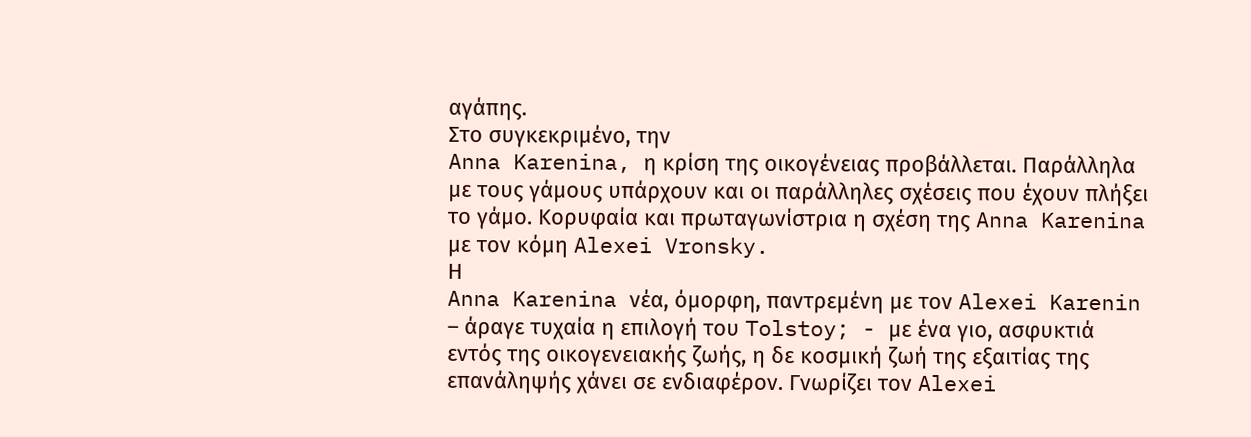αγάπης.
Στο συγκεκριμένο, την
Anna Karenina, η κρίση της οικογένειας προβάλλεται. Παράλληλα με τους γάμους υπάρχουν και οι παράλληλες σχέσεις που έχουν πλήξει το γάμο. Κορυφαία και πρωταγωνίστρια η σχέση της Anna Karenina με τον κόμη Alexei Vronsky.
Η
Anna Karenina νέα, όμορφη, παντρεμένη με τον Alexei Karenin – άραγε τυχαία η επιλογή του Tolstoy; - με ένα γιο, ασφυκτιά εντός της οικογενειακής ζωής, η δε κοσμική ζωή της εξαιτίας της επανάληψής χάνει σε ενδιαφέρον. Γνωρίζει τον Alexei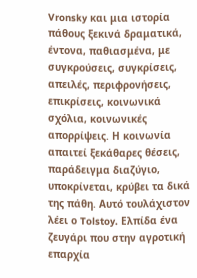Vronsky και μια ιστορία πάθους ξεκινά δραματικά, έντονα, παθιασμένα, με συγκρούσεις, συγκρίσεις, απειλές, περιφρονήσεις, επικρίσεις, κοινωνικά σχόλια, κοινωνικές απορρίψεις. Η κοινωνία απαιτεί ξεκάθαρες θέσεις, παράδειγμα διαζύγιο, υποκρίνεται, κρύβει τα δικά της πάθη. Αυτό τουλάχιστον λέει ο Tolstoy. Ελπίδα ένα ζευγάρι που στην αγροτική επαρχία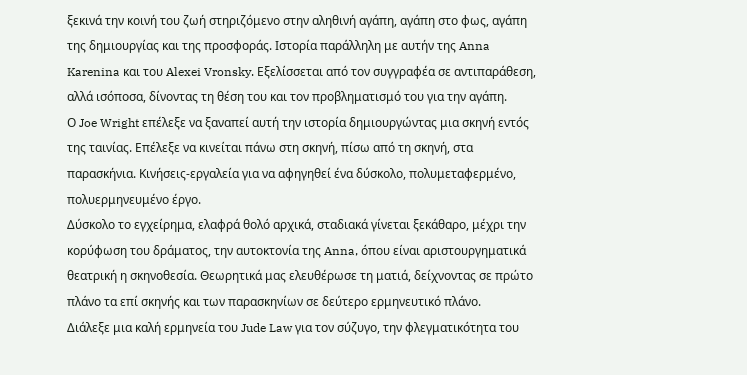ξεκινά την κοινή του ζωή στηριζόμενο στην αληθινή αγάπη, αγάπη στο φως, αγάπη της δημιουργίας και της προσφοράς. Ιστορία παράλληλη με αυτήν της Anna Karenina και του Alexei Vronsky. Εξελίσσεται από τον συγγραφέα σε αντιπαράθεση, αλλά ισόποσα, δίνοντας τη θέση του και τον προβληματισμό του για την αγάπη.
Ο Joe Wright επέλεξε να ξαναπεί αυτή την ιστορία δημιουργώντας μια σκηνή εντός της ταινίας. Επέλεξε να κινείται πάνω στη σκηνή, πίσω από τη σκηνή, στα παρασκήνια. Κινήσεις-εργαλεία για να αφηγηθεί ένα δύσκολο, πολυμεταφερμένο, πολυερμηνευμένο έργο.
Δύσκολο το εγχείρημα, ελαφρά θολό αρχικά, σταδιακά γίνεται ξεκάθαρο, μέχρι την κορύφωση του δράματος, την αυτοκτονία της Anna, όπου είναι αριστουργηματικά θεατρική η σκηνοθεσία. Θεωρητικά μας ελευθέρωσε τη ματιά, δείχνοντας σε πρώτο πλάνο τα επί σκηνής και των παρασκηνίων σε δεύτερο ερμηνευτικό πλάνο.
Διάλεξε μια καλή ερμηνεία του Jude Law για τον σύζυγο, την φλεγματικότητα του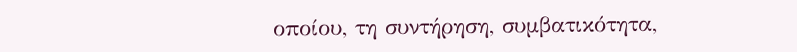οποίου, τη συντήρηση, συμβατικότητα,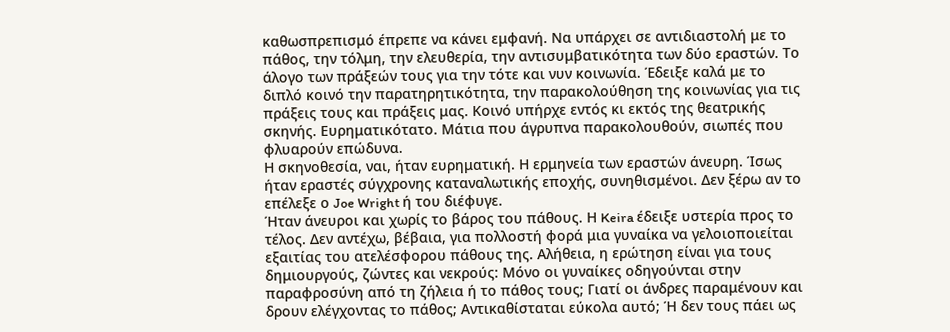καθωσπρεπισμό έπρεπε να κάνει εμφανή. Να υπάρχει σε αντιδιαστολή με το πάθος, την τόλμη, την ελευθερία, την αντισυμβατικότητα των δύο εραστών. Το άλογο των πράξεών τους για την τότε και νυν κοινωνία. Έδειξε καλά με το διπλό κοινό την παρατηρητικότητα, την παρακολούθηση της κοινωνίας για τις πράξεις τους και πράξεις μας. Κοινό υπήρχε εντός κι εκτός της θεατρικής σκηνής. Ευρηματικότατο. Μάτια που άγρυπνα παρακολουθούν, σιωπές που φλυαρούν επώδυνα.
Η σκηνοθεσία, ναι, ήταν ευρηματική. Η ερμηνεία των εραστών άνευρη. Ίσως ήταν εραστές σύγχρονης καταναλωτικής εποχής, συνηθισμένοι. Δεν ξέρω αν το επέλεξε ο Joe Wright ή του διέφυγε.
Ήταν άνευροι και χωρίς το βάρος του πάθους. Η Keira έδειξε υστερία προς το τέλος. Δεν αντέχω, βέβαια, για πολλοστή φορά μια γυναίκα να γελοιοποιείται εξαιτίας του ατελέσφορου πάθους της. Αλήθεια, η ερώτηση είναι για τους δημιουργούς, ζώντες και νεκρούς: Μόνο οι γυναίκες οδηγούνται στην παραφροσύνη από τη ζήλεια ή το πάθος τους; Γιατί οι άνδρες παραμένουν και δρουν ελέγχοντας το πάθος; Αντικαθίσταται εύκολα αυτό; Ή δεν τους πάει ως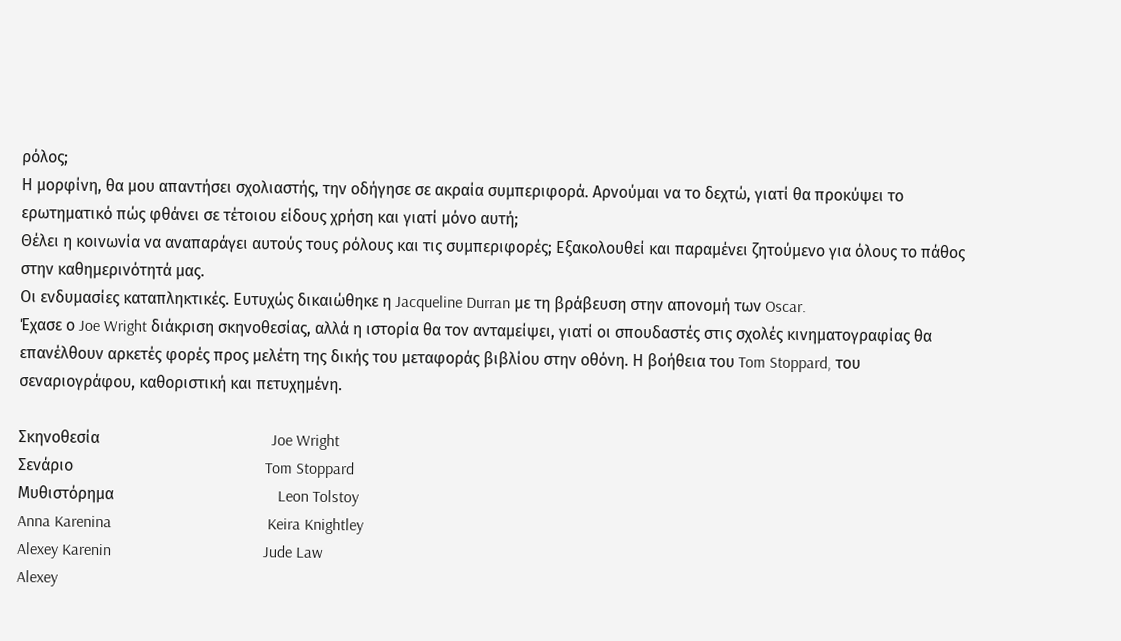ρόλος;
Η μορφίνη, θα μου απαντήσει σχολιαστής, την οδήγησε σε ακραία συμπεριφορά. Αρνούμαι να το δεχτώ, γιατί θα προκύψει το ερωτηματικό πώς φθάνει σε τέτοιου είδους χρήση και γιατί μόνο αυτή;
Θέλει η κοινωνία να αναπαράγει αυτούς τους ρόλους και τις συμπεριφορές; Εξακολουθεί και παραμένει ζητούμενο για όλους το πάθος στην καθημερινότητά μας.
Οι ενδυμασίες καταπληκτικές. Ευτυχώς δικαιώθηκε η Jacqueline Durran με τη βράβευση στην απονομή των Oscar.
Έχασε ο Joe Wright διάκριση σκηνοθεσίας, αλλά η ιστορία θα τον ανταμείψει, γιατί οι σπουδαστές στις σχολές κινηματογραφίας θα επανέλθουν αρκετές φορές προς μελέτη της δικής του μεταφοράς βιβλίου στην οθόνη. Η βοήθεια του Tom Stoppard, του σεναριογράφου, καθοριστική και πετυχημένη.

Σκηνοθεσία                                           Joe Wright
Σενάριο                                                Tom Stoppard
Μυθιστόρημα                                         Leon Tolstoy
Anna Karenina                                       Keira Knightley
Alexey Karenin                                      Jude Law
Alexey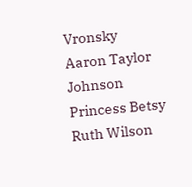Vronsky                                      Aaron Taylor Johnson
Princess Betsy                                        Ruth Wilson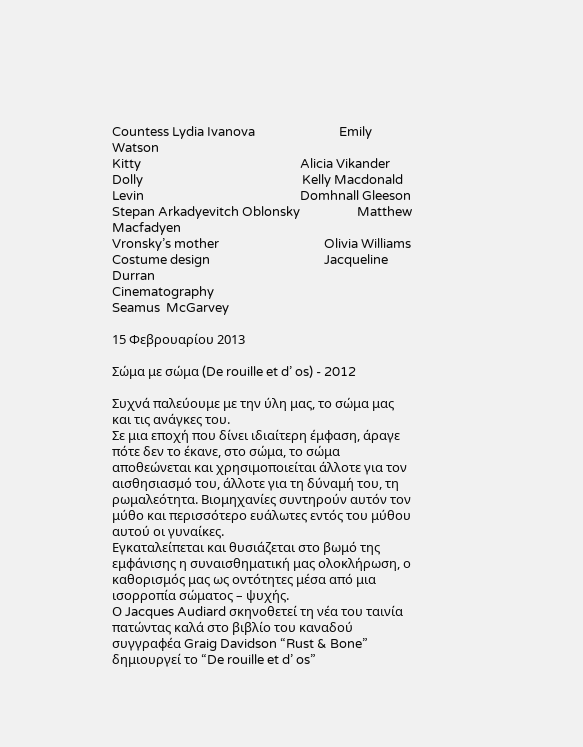Countess Lydia Ivanova                            Emily Watson
Kitty                                                     Alicia Vikander
Dolly                                                     Kelly Macdonald
Levin                                                    Domhnall Gleeson
Stepan Arkadyevitch Oblonsky                   Matthew Macfadyen
Vronsky’s mother                                   Olivia Williams
Costume design                                      Jacqueline Durran
Cinematography
Seamus  McGarvey

15 Φεβρουαρίου 2013

Σώμα με σώμα (De rouille et d’ os) - 2012

Συχνά παλεύουμε με την ύλη μας, το σώμα μας και τις ανάγκες του.
Σε μια εποχή που δίνει ιδιαίτερη έμφαση, άραγε πότε δεν το έκανε, στο σώμα, το σώμα αποθεώνεται και χρησιμοποιείται άλλοτε για τον αισθησιασμό του, άλλοτε για τη δύναμή του, τη ρωμαλεότητα. Βιομηχανίες συντηρούν αυτόν τον μύθο και περισσότερο ευάλωτες εντός του μύθου αυτού οι γυναίκες.
Εγκαταλείπεται και θυσιάζεται στο βωμό της εμφάνισης η συναισθηματική μας ολοκλήρωση, ο καθορισμός μας ως οντότητες μέσα από μια ισορροπία σώματος – ψυχής.
Ο Jacques Audiard σκηνοθετεί τη νέα του ταινία πατώντας καλά στο βιβλίο του καναδού συγγραφέα Graig Davidson “Rust & Bone” δημιουργεί το “De rouille et d’ os”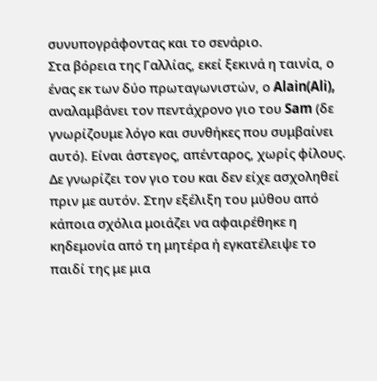συνυπογράφοντας και το σενάριο.
Στα βόρεια της Γαλλίας, εκεί ξεκινά η ταινία, ο ένας εκ των δύο πρωταγωνιστών, ο Alain(Ali), αναλαμβάνει τον πεντάχρονο γιο του Sam (δε γνωρίζουμε λόγο και συνθήκες που συμβαίνει αυτό). Είναι άστεγος, απένταρος, χωρίς φίλους. Δε γνωρίζει τον γιο του και δεν είχε ασχοληθεί πριν με αυτόν. Στην εξέλιξη του μύθου από κάποια σχόλια μοιάζει να αφαιρέθηκε η κηδεμονία από τη μητέρα ή εγκατέλειψε το παιδί της με μια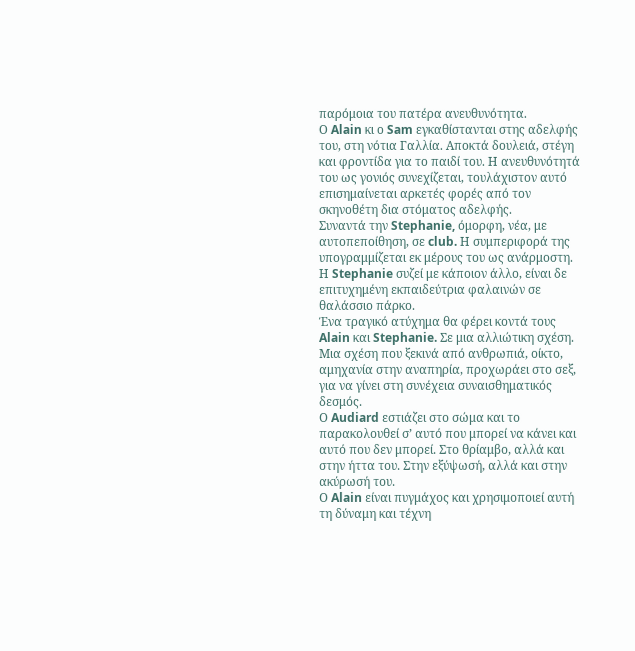παρόμοια του πατέρα ανευθυνότητα.
Ο Alain κι ο Sam εγκαθίστανται στης αδελφής του, στη νότια Γαλλία. Αποκτά δουλειά, στέγη και φροντίδα για το παιδί του. Η ανευθυνότητά του ως γονιός συνεχίζεται, τουλάχιστον αυτό επισημαίνεται αρκετές φορές από τον σκηνοθέτη δια στόματος αδελφής.
Συναντά την Stephanie, όμορφη, νέα, με αυτοπεποίθηση, σε club. Η συμπεριφορά της υπογραμμίζεται εκ μέρους του ως ανάρμοστη. Η Stephanie συζεί με κάποιον άλλο, είναι δε επιτυχημένη εκπαιδεύτρια φαλαινών σε θαλάσσιο πάρκο.
Ένα τραγικό ατύχημα θα φέρει κοντά τους Alain και Stephanie. Σε μια αλλιώτικη σχέση. Μια σχέση που ξεκινά από ανθρωπιά, οίκτο, αμηχανία στην αναπηρία, προχωράει στο σεξ, για να γίνει στη συνέχεια συναισθηματικός δεσμός.
Ο Audiard εστιάζει στο σώμα και το παρακολουθεί σ’ αυτό που μπορεί να κάνει και αυτό που δεν μπορεί. Στο θρίαμβο, αλλά και στην ήττα του. Στην εξύψωσή, αλλά και στην ακύρωσή του.
Ο Alain είναι πυγμάχος και χρησιμοποιεί αυτή τη δύναμη και τέχνη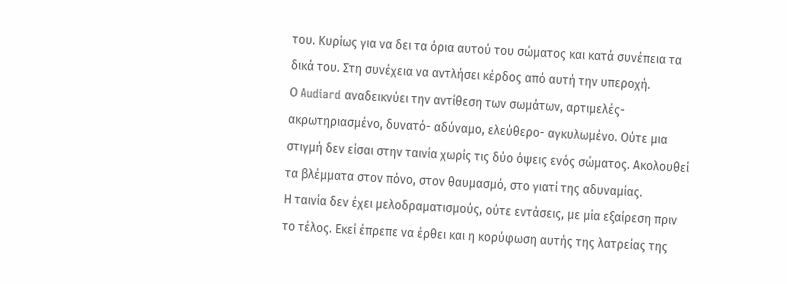του. Κυρίως για να δει τα όρια αυτού του σώματος και κατά συνέπεια τα δικά του. Στη συνέχεια να αντλήσει κέρδος από αυτή την υπεροχή.
Ο Audiard αναδεικνύει την αντίθεση των σωμάτων, αρτιμελές- ακρωτηριασμένο, δυνατό- αδύναμο, ελεύθερο- αγκυλωμένο. Ούτε μια στιγμή δεν είσαι στην ταινία χωρίς τις δύο όψεις ενός σώματος. Ακολουθεί τα βλέμματα στον πόνο, στον θαυμασμό, στο γιατί της αδυναμίας.
Η ταινία δεν έχει μελοδραματισμούς, ούτε εντάσεις, με μία εξαίρεση πριν το τέλος. Εκεί έπρεπε να έρθει και η κορύφωση αυτής της λατρείας της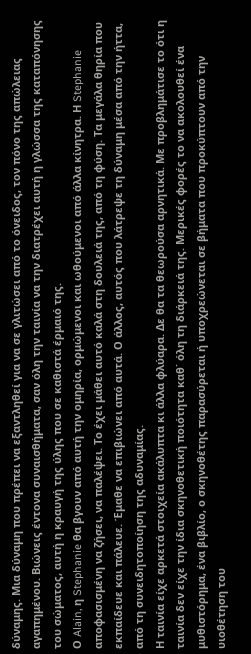δύναμης. Μια δύναμη που πρέπει να εξαντληθεί για να σε γλιτώσει από το όνειδος, τον πόνο της απώλειας αγαπημένου. Βιώνεις έντονα συναισθήματα, σαν όλη την ταινία να την διατρέχει αυτή η γλώσσα της καταπόνησης του σώματος, αυτή η κραυγή της ύλης που σε καθιστά έρμαιό της.
Ο Alain, η Stephanie θα βγουν από αυτή την ομηρία, ορμώμενοι και ωθούμενοι από άλλα κίνητρα. Η Stephanie αποφασισμένη να ζήσει, να παλέψει. Το έχει μάθει αυτό καλά στη δουλειά της, από τη φύση. Τα μεγάλα θηρία που εκπαίδευε και πάλευε. Έμαθε να επιβιώνει από αυτά. Ο άλλος, αυτός που λάτρεψε τη δύναμη μέσα από την ήττα, από τη συνειδητοποίηση της αδυναμίας.
Η ταινία είχε αρκετά στοιχεία ακάλυπτα κι άλλα φλύαρα. Δε θα τα θεωρούσα αρνητικά. Με προβλημάτισε το ότι η ταινία δεν είχε την ίδια σκηνοθετική ποιότητα καθ΄ όλη τη διάρκειά της. Μερικές φορές το να ακολουθεί ένα μυθιστόρημα, ένα βιβλίο, ο σκηνοθέτης παρασύρεται ή υποχρεώνεται σε βήματα που προκύπτουν από την υιοθέτηση του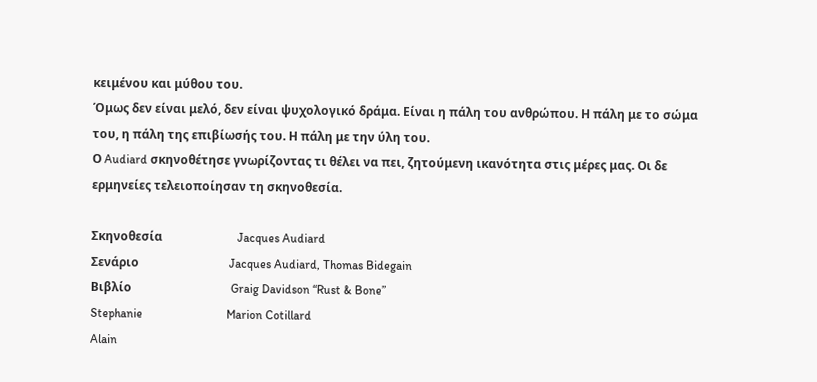κειμένου και μύθου του.
Όμως δεν είναι μελό, δεν είναι ψυχολογικό δράμα. Είναι η πάλη του ανθρώπου. Η πάλη με το σώμα του, η πάλη της επιβίωσής του. Η πάλη με την ύλη του.
Ο Audiard σκηνοθέτησε γνωρίζοντας τι θέλει να πει, ζητούμενη ικανότητα στις μέρες μας. Οι δε ερμηνείες τελειοποίησαν τη σκηνοθεσία.

Σκηνοθεσία                         Jacques Audiard
Σενάριο                              Jacques Audiard, Thomas Bidegain
Βιβλίο                                 Graig Davidson “Rust & Bone”
Stephanie                            Marion Cotillard
Alain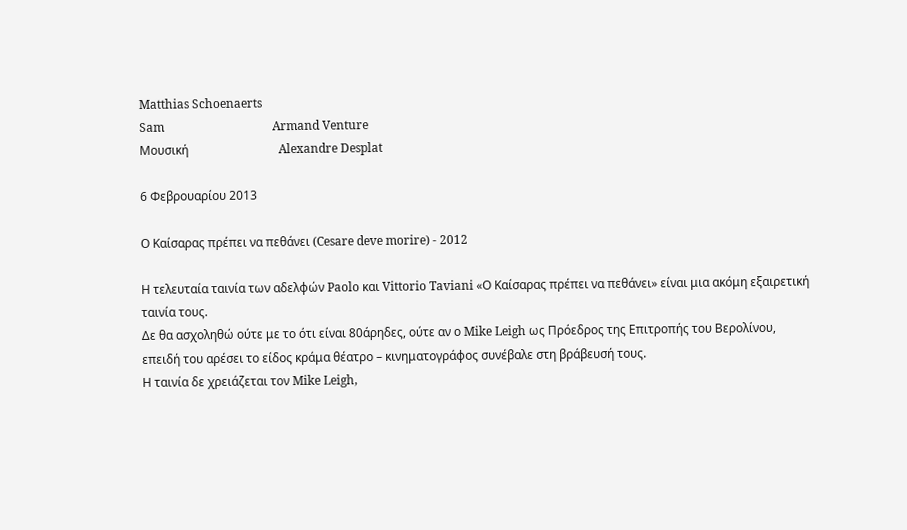Matthias Schoenaerts
Sam                                    Armand Venture
Μουσική                              Alexandre Desplat

6 Φεβρουαρίου 2013

Ο Καίσαρας πρέπει να πεθάνει (Cesare deve morire) - 2012

Η τελευταία ταινία των αδελφών Paolo και Vittorio Taviani «Ο Καίσαρας πρέπει να πεθάνει» είναι μια ακόμη εξαιρετική ταινία τους.
Δε θα ασχοληθώ ούτε με το ότι είναι 80άρηδες, ούτε αν ο Mike Leigh ως Πρόεδρος της Επιτροπής του Βερολίνου, επειδή του αρέσει το είδος κράμα θέατρο – κινηματογράφος συνέβαλε στη βράβευσή τους.
Η ταινία δε χρειάζεται τον Mike Leigh,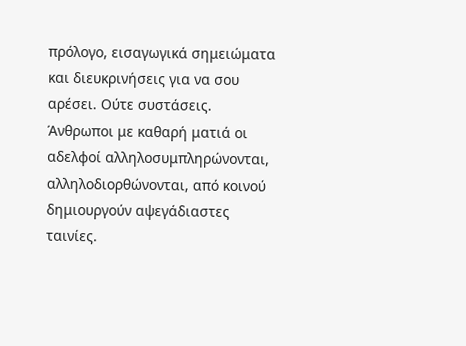πρόλογο, εισαγωγικά σημειώματα και διευκρινήσεις για να σου αρέσει. Ούτε συστάσεις.
Άνθρωποι με καθαρή ματιά οι αδελφοί αλληλοσυμπληρώνονται, αλληλοδιορθώνονται, από κοινού δημιουργούν αψεγάδιαστες ταινίες.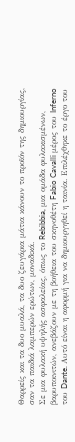Θαρρείς και τα δυο μυαλά, τα δυο ζευγάρια μάτια κάνουν το προϊόν της δημιουργίας, σαν τα παιδιά λαμπερών ερώτων, μοναδικά.
Σε μια φυλακή υψηλής ασφαλείας, όπως το Rebibbia, μια ομάδα φυλακισμένων, βαρυποινιτών, ανεβάζουν με τη βοήθεια του σκηνοθέτη Fabio Cavalli μέρος του Inferno του Dante. Αυτό είναι η αφορμή για να δημιουργηθεί η ταινία. Επιλέχθηκε το έργο του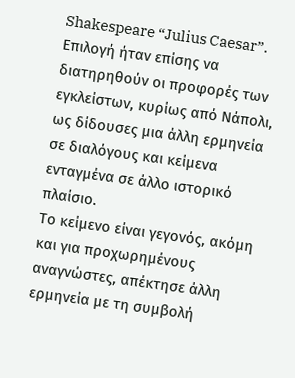Shakespeare “Julius Caesar”.
Επιλογή ήταν επίσης να διατηρηθούν οι προφορές των εγκλείστων, κυρίως από Νάπολι, ως δίδουσες μια άλλη ερμηνεία σε διαλόγους και κείμενα ενταγμένα σε άλλο ιστορικό πλαίσιο.
Το κείμενο είναι γεγονός, ακόμη και για προχωρημένους αναγνώστες, απέκτησε άλλη ερμηνεία με τη συμβολή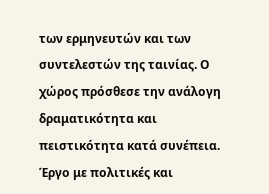των ερμηνευτών και των συντελεστών της ταινίας. Ο χώρος πρόσθεσε την ανάλογη δραματικότητα και πειστικότητα κατά συνέπεια.
Έργο με πολιτικές και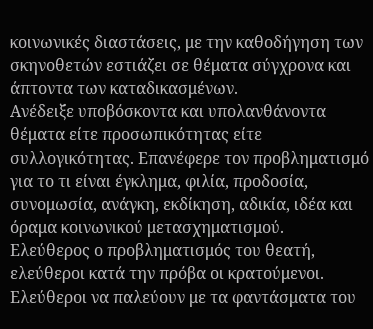κοινωνικές διαστάσεις, με την καθοδήγηση των σκηνοθετών εστιάζει σε θέματα σύγχρονα και άπτοντα των καταδικασμένων.
Ανέδειξε υποβόσκοντα και υπολανθάνοντα θέματα είτε προσωπικότητας είτε συλλογικότητας. Επανέφερε τον προβληματισμό για το τι είναι έγκλημα, φιλία, προδοσία, συνομωσία, ανάγκη, εκδίκηση, αδικία, ιδέα και όραμα κοινωνικού μετασχηματισμού.
Ελεύθερος ο προβληματισμός του θεατή, ελεύθεροι κατά την πρόβα οι κρατούμενοι. Ελεύθεροι να παλεύουν με τα φαντάσματα του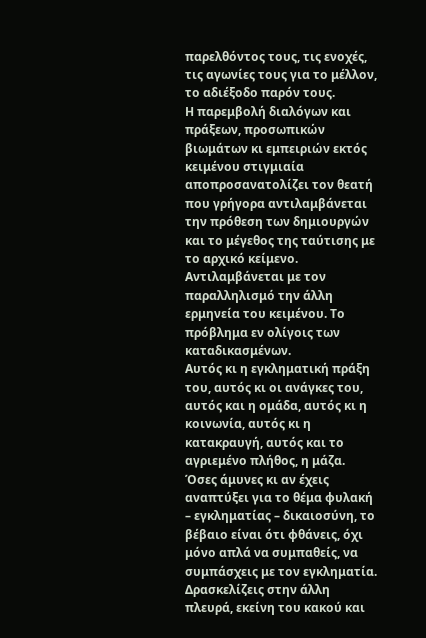παρελθόντος τους, τις ενοχές, τις αγωνίες τους για το μέλλον, το αδιέξοδο παρόν τους.
Η παρεμβολή διαλόγων και πράξεων, προσωπικών βιωμάτων κι εμπειριών εκτός κειμένου στιγμιαία αποπροσανατολίζει τον θεατή που γρήγορα αντιλαμβάνεται την πρόθεση των δημιουργών και το μέγεθος της ταύτισης με το αρχικό κείμενο. Αντιλαμβάνεται με τον παραλληλισμό την άλλη ερμηνεία του κειμένου. Το πρόβλημα εν ολίγοις των καταδικασμένων.
Αυτός κι η εγκληματική πράξη του, αυτός κι οι ανάγκες του, αυτός και η ομάδα, αυτός κι η κοινωνία, αυτός κι η κατακραυγή, αυτός και το αγριεμένο πλήθος, η μάζα.
Όσες άμυνες κι αν έχεις αναπτύξει για το θέμα φυλακή – εγκληματίας – δικαιοσύνη, το βέβαιο είναι ότι φθάνεις, όχι μόνο απλά να συμπαθείς, να συμπάσχεις με τον εγκληματία. Δρασκελίζεις στην άλλη πλευρά, εκείνη του κακού και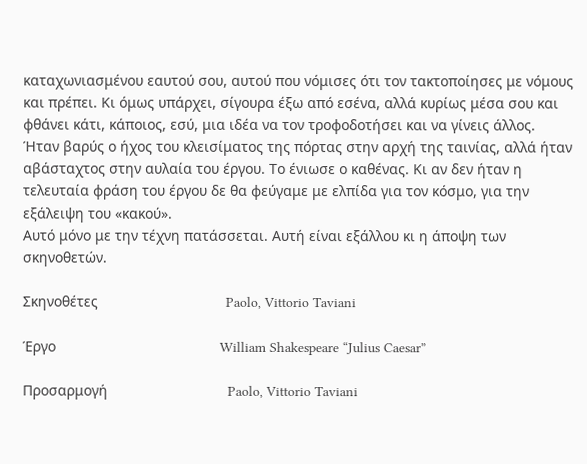καταχωνιασμένου εαυτού σου, αυτού που νόμισες ότι τον τακτοποίησες με νόμους και πρέπει. Κι όμως υπάρχει, σίγουρα έξω από εσένα, αλλά κυρίως μέσα σου και φθάνει κάτι, κάποιος, εσύ, μια ιδέα να τον τροφοδοτήσει και να γίνεις άλλος.
Ήταν βαρύς ο ήχος του κλεισίματος της πόρτας στην αρχή της ταινίας, αλλά ήταν αβάσταχτος στην αυλαία του έργου. Το ένιωσε ο καθένας. Κι αν δεν ήταν η τελευταία φράση του έργου δε θα φεύγαμε με ελπίδα για τον κόσμο, για την εξάλειψη του «κακού».
Αυτό μόνο με την τέχνη πατάσσεται. Αυτή είναι εξάλλου κι η άποψη των σκηνοθετών.

Σκηνοθέτες                                Paolo, Vittorio Taviani

Έργο                                         William Shakespeare “Julius Caesar”

Προσαρμογή                              Paolo, Vittorio Taviani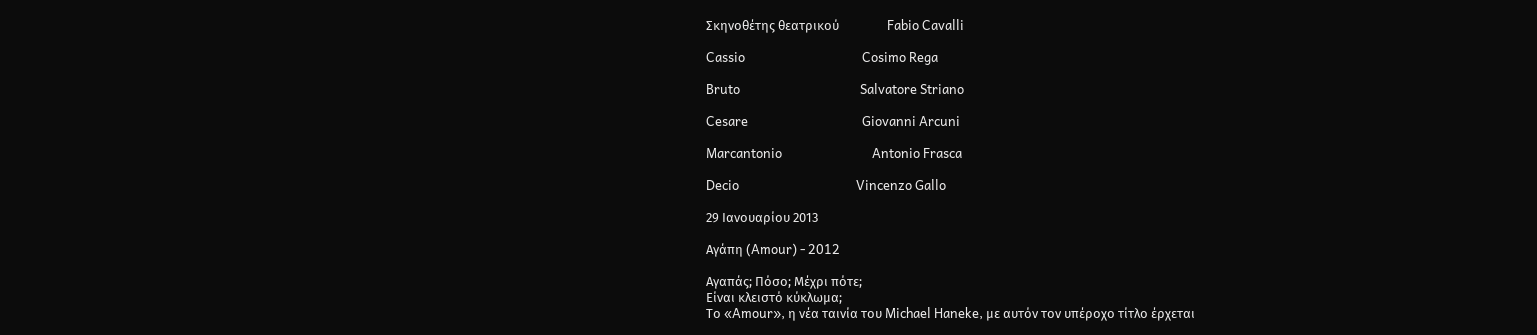Σκηνοθέτης θεατρικού                Fabio Cavalli

Cassio                                       Cosimo Rega

Bruto                                        Salvatore Striano

Cesare                                      Giovanni Arcuni

Marcantonio                              Antonio Frasca

Decio                                       Vincenzo Gallo

29 Ιανουαρίου 2013

Αγάπη (Amour) - 2012

Αγαπάς; Πόσο; Μέχρι πότε;
Είναι κλειστό κύκλωμα;
Το «Amour», η νέα ταινία του Michael Haneke, με αυτόν τον υπέροχο τίτλο έρχεται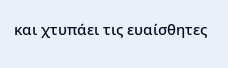και χτυπάει τις ευαίσθητες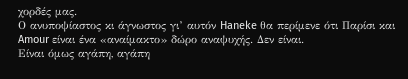χορδές μας.
Ο ανυποψίαστος κι άγνωστος γι’ αυτόν Haneke θα περίμενε ότι Παρίσι και Amour είναι ένα «αναίμακτο» δώρο αναψυχής. Δεν είναι.
Είναι όμως αγάπη, αγάπη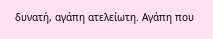δυνατή, αγάπη ατελείωτη. Αγάπη που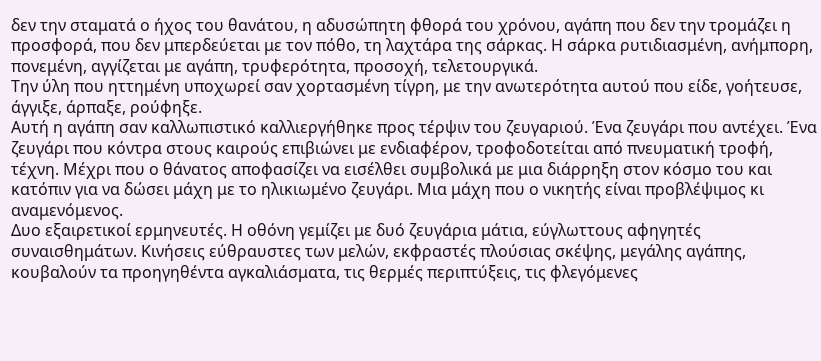δεν την σταματά ο ήχος του θανάτου, η αδυσώπητη φθορά του χρόνου, αγάπη που δεν την τρομάζει η προσφορά, που δεν μπερδεύεται με τον πόθο, τη λαχτάρα της σάρκας. Η σάρκα ρυτιδιασμένη, ανήμπορη, πονεμένη, αγγίζεται με αγάπη, τρυφερότητα, προσοχή, τελετουργικά.
Την ύλη που ηττημένη υποχωρεί σαν χορτασμένη τίγρη, με την ανωτερότητα αυτού που είδε, γοήτευσε, άγγιξε, άρπαξε, ρούφηξε.
Αυτή η αγάπη σαν καλλωπιστικό καλλιεργήθηκε προς τέρψιν του ζευγαριού. Ένα ζευγάρι που αντέχει. Ένα ζευγάρι που κόντρα στους καιρούς επιβιώνει με ενδιαφέρον, τροφοδοτείται από πνευματική τροφή, τέχνη. Μέχρι που ο θάνατος αποφασίζει να εισέλθει συμβολικά με μια διάρρηξη στον κόσμο του και κατόπιν για να δώσει μάχη με το ηλικιωμένο ζευγάρι. Μια μάχη που ο νικητής είναι προβλέψιμος κι αναμενόμενος.
Δυο εξαιρετικοί ερμηνευτές. Η οθόνη γεμίζει με δυό ζευγάρια μάτια, εύγλωττους αφηγητές συναισθημάτων. Κινήσεις εύθραυστες των μελών, εκφραστές πλούσιας σκέψης, μεγάλης αγάπης, κουβαλούν τα προηγηθέντα αγκαλιάσματα, τις θερμές περιπτύξεις, τις φλεγόμενες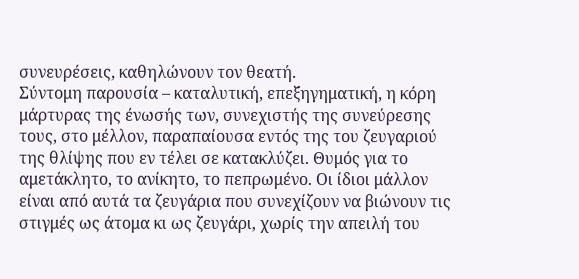συνευρέσεις, καθηλώνουν τον θεατή.
Σύντομη παρουσία – καταλυτική, επεξηγηματική, η κόρη μάρτυρας της ένωσής των, συνεχιστής της συνεύρεσης τους, στο μέλλον, παραπαίουσα εντός της του ζευγαριού της θλίψης που εν τέλει σε κατακλύζει. Θυμός για το αμετάκλητο, το ανίκητο, το πεπρωμένο. Οι ίδιοι μάλλον είναι από αυτά τα ζευγάρια που συνεχίζουν να βιώνουν τις στιγμές ως άτομα κι ως ζευγάρι, χωρίς την απειλή του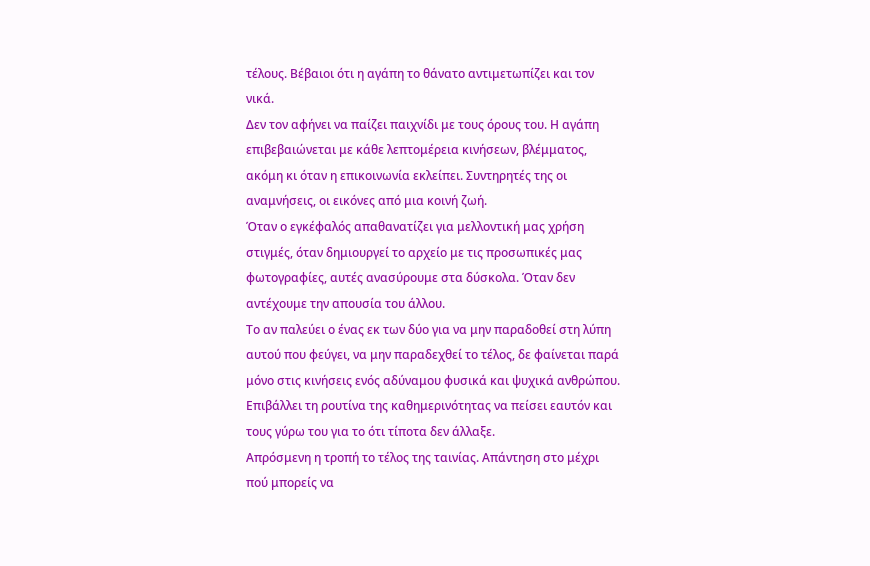τέλους. Βέβαιοι ότι η αγάπη το θάνατο αντιμετωπίζει και τον νικά.
Δεν τον αφήνει να παίζει παιχνίδι με τους όρους του. Η αγάπη επιβεβαιώνεται με κάθε λεπτομέρεια κινήσεων, βλέμματος, ακόμη κι όταν η επικοινωνία εκλείπει. Συντηρητές της οι αναμνήσεις, οι εικόνες από μια κοινή ζωή.
Όταν ο εγκέφαλός απαθανατίζει για μελλοντική μας χρήση στιγμές, όταν δημιουργεί το αρχείο με τις προσωπικές μας φωτογραφίες, αυτές ανασύρουμε στα δύσκολα. Όταν δεν αντέχουμε την απουσία του άλλου.
Το αν παλεύει ο ένας εκ των δύο για να μην παραδοθεί στη λύπη αυτού που φεύγει, να μην παραδεχθεί το τέλος, δε φαίνεται παρά μόνο στις κινήσεις ενός αδύναμου φυσικά και ψυχικά ανθρώπου. Επιβάλλει τη ρουτίνα της καθημερινότητας να πείσει εαυτόν και τους γύρω του για το ότι τίποτα δεν άλλαξε.
Απρόσμενη η τροπή το τέλος της ταινίας. Απάντηση στο μέχρι πού μπορείς να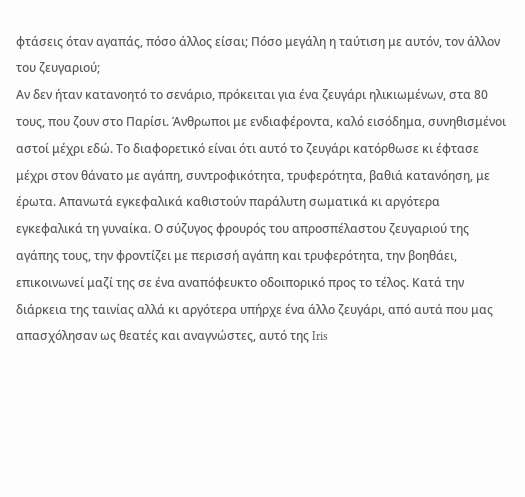φτάσεις όταν αγαπάς, πόσο άλλος είσαι; Πόσο μεγάλη η ταύτιση με αυτόν, τον άλλον του ζευγαριού;
Αν δεν ήταν κατανοητό το σενάριο, πρόκειται για ένα ζευγάρι ηλικιωμένων, στα 80 τους, που ζουν στο Παρίσι. Άνθρωποι με ενδιαφέροντα, καλό εισόδημα, συνηθισμένοι αστοί μέχρι εδώ. Το διαφορετικό είναι ότι αυτό το ζευγάρι κατόρθωσε κι έφτασε μέχρι στον θάνατο με αγάπη, συντροφικότητα, τρυφερότητα, βαθιά κατανόηση, με έρωτα. Απανωτά εγκεφαλικά καθιστούν παράλυτη σωματικά κι αργότερα εγκεφαλικά τη γυναίκα. Ο σύζυγος φρουρός του απροσπέλαστου ζευγαριού της αγάπης τους, την φροντίζει με περισσή αγάπη και τρυφερότητα, την βοηθάει, επικοινωνεί μαζί της σε ένα αναπόφευκτο οδοιπορικό προς το τέλος. Κατά την διάρκεια της ταινίας αλλά κι αργότερα υπήρχε ένα άλλο ζευγάρι, από αυτά που μας απασχόλησαν ως θεατές και αναγνώστες, αυτό της Iris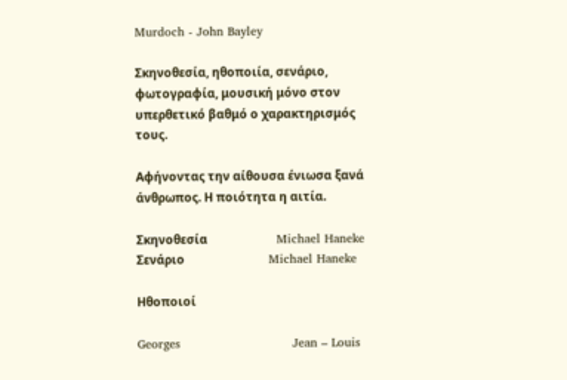Murdoch - John Bayley

Σκηνοθεσία, ηθοποιία, σενάριο, φωτογραφία, μουσική μόνο στον υπερθετικό βαθμό ο χαρακτηρισμός τους.

Αφήνοντας την αίθουσα ένιωσα ξανά άνθρωπος. Η ποιότητα η αιτία.

Σκηνοθεσία                       Michael Haneke
Σενάριο                            Michael Haneke

Ηθοποιοί

Georges                            Jean – Louis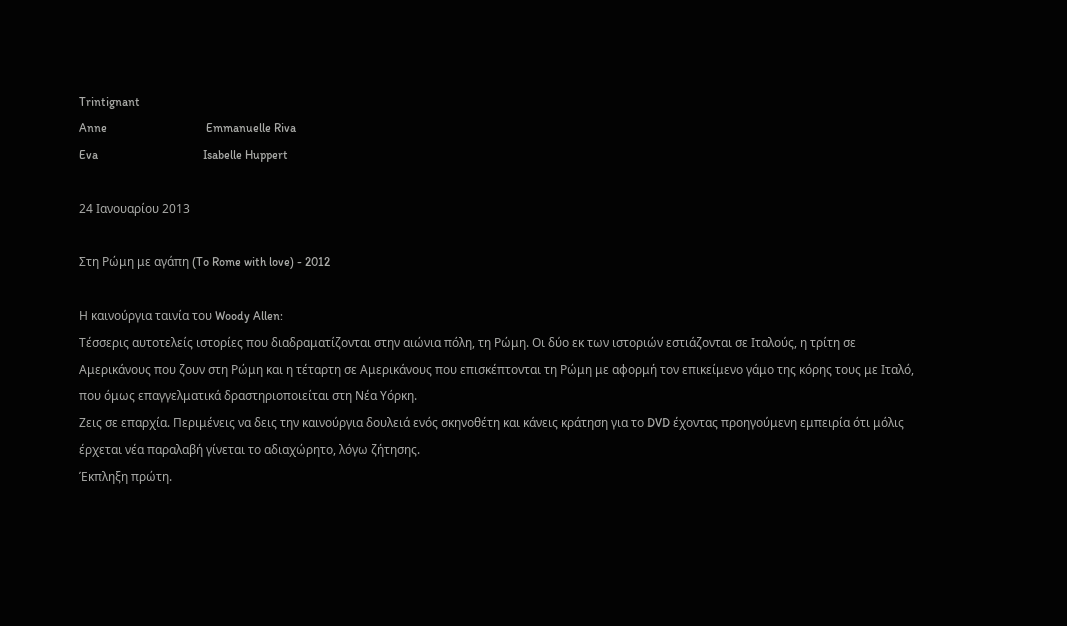Trintignant
Anne                                 Emmanuelle Riva
Eva                                   Isabelle Huppert

24 Ιανουαρίου 2013

Στη Ρώμη με αγάπη (To Rome with love) - 2012

Η καινούργια ταινία του Woody Allen:
Τέσσερις αυτοτελείς ιστορίες που διαδραματίζονται στην αιώνια πόλη, τη Ρώμη. Οι δύο εκ των ιστοριών εστιάζονται σε Ιταλούς, η τρίτη σε Αμερικάνους που ζουν στη Ρώμη και η τέταρτη σε Αμερικάνους που επισκέπτονται τη Ρώμη με αφορμή τον επικείμενο γάμο της κόρης τους με Ιταλό, που όμως επαγγελματικά δραστηριοποιείται στη Νέα Υόρκη.
Ζεις σε επαρχία. Περιμένεις να δεις την καινούργια δουλειά ενός σκηνοθέτη και κάνεις κράτηση για το DVD έχοντας προηγούμενη εμπειρία ότι μόλις έρχεται νέα παραλαβή γίνεται το αδιαχώρητο, λόγω ζήτησης.
Έκπληξη πρώτη.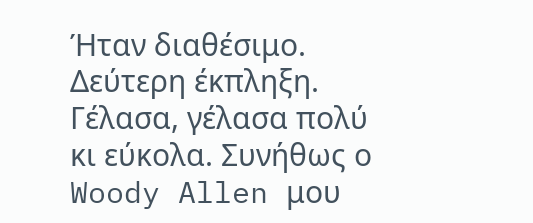Ήταν διαθέσιμο.
Δεύτερη έκπληξη. Γέλασα, γέλασα πολύ κι εύκολα. Συνήθως ο Woody Allen μου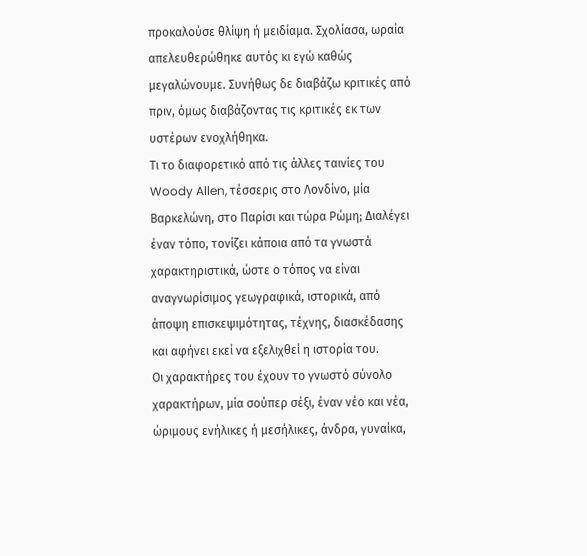προκαλούσε θλίψη ή μειδίαμα. Σχολίασα, ωραία απελευθερώθηκε αυτός κι εγώ καθώς μεγαλώνουμε. Συνήθως δε διαβάζω κριτικές από πριν, όμως διαβάζοντας τις κριτικές εκ των υστέρων ενοχλήθηκα.
Τι το διαφορετικό από τις άλλες ταινίες του Woody Allen, τέσσερις στο Λονδίνο, μία Βαρκελώνη, στο Παρίσι και τώρα Ρώμη; Διαλέγει έναν τόπο, τονίζει κάποια από τα γνωστά χαρακτηριστικά, ώστε ο τόπος να είναι αναγνωρίσιμος γεωγραφικά, ιστορικά, από άποψη επισκεψιμότητας, τέχνης, διασκέδασης και αφήνει εκεί να εξελιχθεί η ιστορία του.
Οι χαρακτήρες του έχουν το γνωστό σύνολο χαρακτήρων, μία σούπερ σέξι, έναν νέο και νέα, ώριμους ενήλικες ή μεσήλικες, άνδρα, γυναίκα,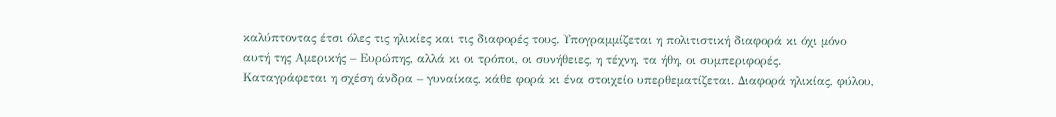καλύπτοντας έτσι όλες τις ηλικίες και τις διαφορές τους. Υπογραμμίζεται η πολιτιστική διαφορά κι όχι μόνο αυτή της Αμερικής – Ευρώπης, αλλά κι οι τρόποι, οι συνήθειες, η τέχνη, τα ήθη, οι συμπεριφορές.
Καταγράφεται η σχέση άνδρα – γυναίκας, κάθε φορά κι ένα στοιχείο υπερθεματίζεται. Διαφορά ηλικίας, φύλου,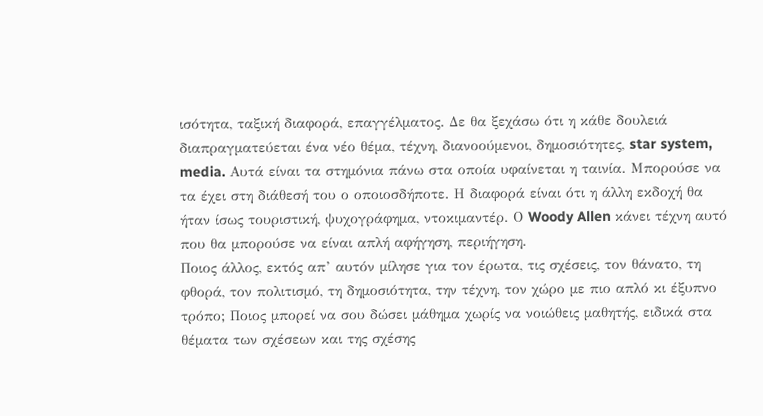ισότητα, ταξική διαφορά, επαγγέλματος. Δε θα ξεχάσω ότι η κάθε δουλειά διαπραγματεύεται ένα νέο θέμα, τέχνη, διανοούμενοι, δημοσιότητες, star system, media. Αυτά είναι τα στημόνια πάνω στα οποία υφαίνεται η ταινία. Μπορούσε να τα έχει στη διάθεσή του ο οποιοσδήποτε. Η διαφορά είναι ότι η άλλη εκδοχή θα ήταν ίσως τουριστική, ψυχογράφημα, ντοκιμαντέρ. Ο Woody Allen κάνει τέχνη αυτό που θα μπορούσε να είναι απλή αφήγηση, περιήγηση.
Ποιος άλλος, εκτός απ’ αυτόν μίλησε για τον έρωτα, τις σχέσεις, τον θάνατο, τη φθορά, τον πολιτισμό, τη δημοσιότητα, την τέχνη, τον χώρο με πιο απλό κι έξυπνο τρόπο; Ποιος μπορεί να σου δώσει μάθημα χωρίς να νοιώθεις μαθητής, ειδικά στα θέματα των σχέσεων και της σχέσης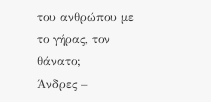του ανθρώπου με το γήρας, τον θάνατο;
Άνδρες –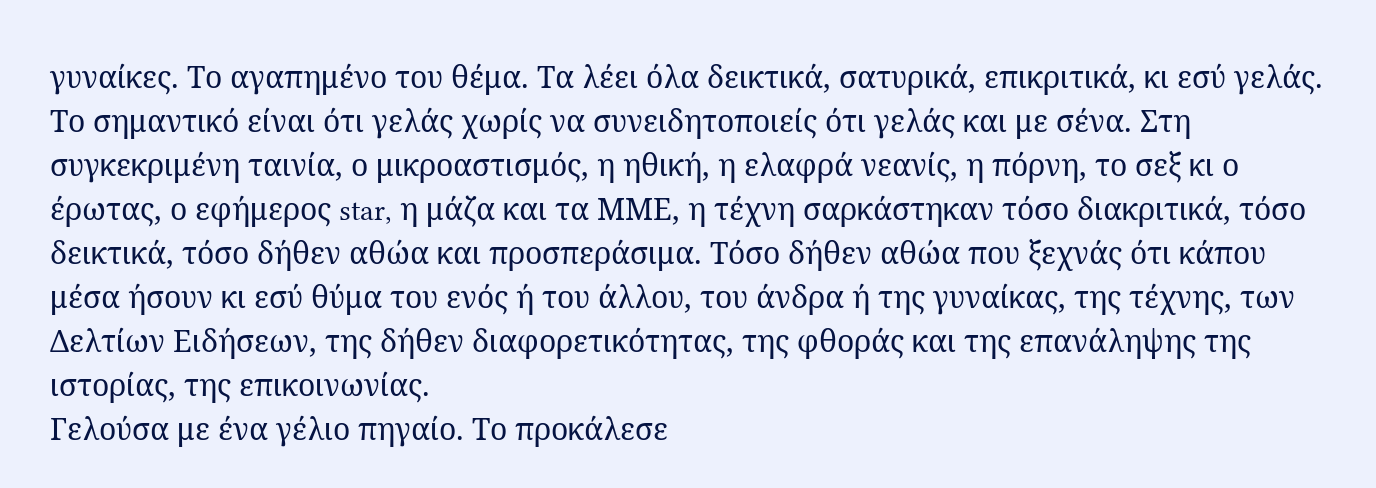γυναίκες. Το αγαπημένο του θέμα. Τα λέει όλα δεικτικά, σατυρικά, επικριτικά, κι εσύ γελάς. Το σημαντικό είναι ότι γελάς χωρίς να συνειδητοποιείς ότι γελάς και με σένα. Στη συγκεκριμένη ταινία, ο μικροαστισμός, η ηθική, η ελαφρά νεανίς, η πόρνη, το σεξ κι ο έρωτας, ο εφήμερος star, η μάζα και τα ΜΜΕ, η τέχνη σαρκάστηκαν τόσο διακριτικά, τόσο δεικτικά, τόσο δήθεν αθώα και προσπεράσιμα. Τόσο δήθεν αθώα που ξεχνάς ότι κάπου μέσα ήσουν κι εσύ θύμα του ενός ή του άλλου, του άνδρα ή της γυναίκας, της τέχνης, των Δελτίων Ειδήσεων, της δήθεν διαφορετικότητας, της φθοράς και της επανάληψης της ιστορίας, της επικοινωνίας.
Γελούσα με ένα γέλιο πηγαίο. Το προκάλεσε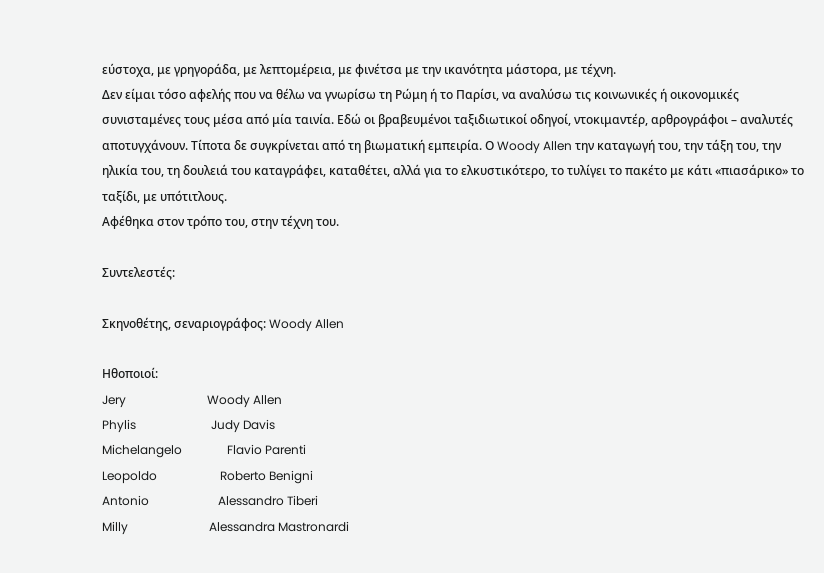εύστοχα, με γρηγοράδα, με λεπτομέρεια, με φινέτσα με την ικανότητα μάστορα, με τέχνη.
Δεν είμαι τόσο αφελής που να θέλω να γνωρίσω τη Ρώμη ή το Παρίσι, να αναλύσω τις κοινωνικές ή οικονομικές συνισταμένες τους μέσα από μία ταινία. Εδώ οι βραβευμένοι ταξιδιωτικοί οδηγοί, ντοκιμαντέρ, αρθρογράφοι – αναλυτές αποτυγχάνουν. Τίποτα δε συγκρίνεται από τη βιωματική εμπειρία. Ο Woody Allen την καταγωγή του, την τάξη του, την ηλικία του, τη δουλειά του καταγράφει, καταθέτει, αλλά για το ελκυστικότερο, το τυλίγει το πακέτο με κάτι «πιασάρικο» το ταξίδι, με υπότιτλους.
Αφέθηκα στον τρόπο του, στην τέχνη του.

Συντελεστές:

Σκηνοθέτης, σεναριογράφος: Woody Allen

Ηθοποιοί:
Jery                           Woody Allen
Phylis                         Judy Davis
Michelangelo               Flavio Parenti
Leopoldo                     Roberto Benigni
Antonio                       Alessandro Tiberi
Milly                           Alessandra Mastronardi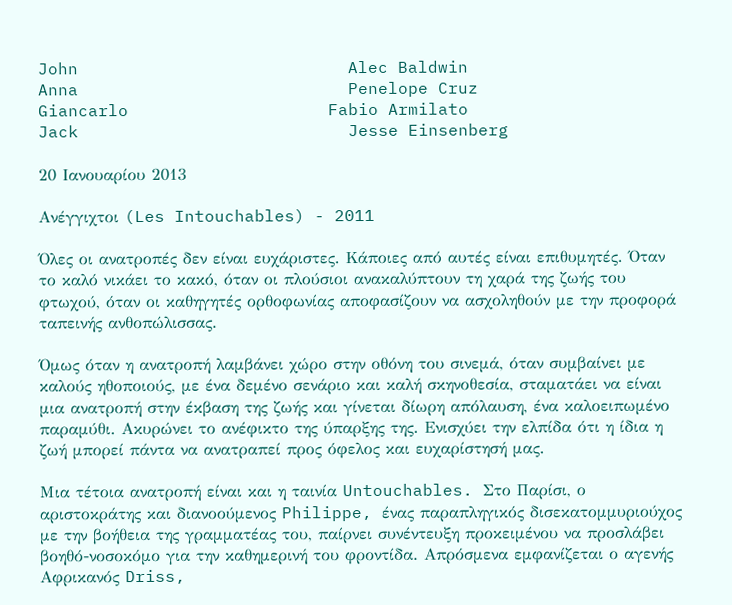John                           Alec Baldwin
Anna                           Penelope Cruz
Giancarlo                    Fabio Armilato
Jack                           Jesse Einsenberg

20 Ιανουαρίου 2013

Ανέγγιχτοι (Les Intouchables) - 2011

Όλες οι ανατροπές δεν είναι ευχάριστες. Κάποιες από αυτές είναι επιθυμητές. Όταν το καλό νικάει το κακό, όταν οι πλούσιοι ανακαλύπτουν τη χαρά της ζωής του φτωχού, όταν οι καθηγητές ορθοφωνίας αποφασίζουν να ασχοληθούν με την προφορά ταπεινής ανθοπώλισσας.

Όμως όταν η ανατροπή λαμβάνει χώρο στην οθόνη του σινεμά, όταν συμβαίνει με καλούς ηθοποιούς, με ένα δεμένο σενάριο και καλή σκηνοθεσία, σταματάει να είναι μια ανατροπή στην έκβαση της ζωής και γίνεται δίωρη απόλαυση, ένα καλοειπωμένο παραμύθι. Ακυρώνει το ανέφικτο της ύπαρξης της. Ενισχύει την ελπίδα ότι η ίδια η ζωή μπορεί πάντα να ανατραπεί προς όφελος και ευχαρίστησή μας.

Μια τέτοια ανατροπή είναι και η ταινία Untouchables. Στο Παρίσι, ο αριστοκράτης και διανοούμενος Philippe, ένας παραπληγικός δισεκατομμυριούχος με την βοήθεια της γραμματέας του, παίρνει συνέντευξη προκειμένου να προσλάβει βοηθό-νοσοκόμο για την καθημερινή του φροντίδα. Απρόσμενα εμφανίζεται ο αγενής Αφρικανός Driss,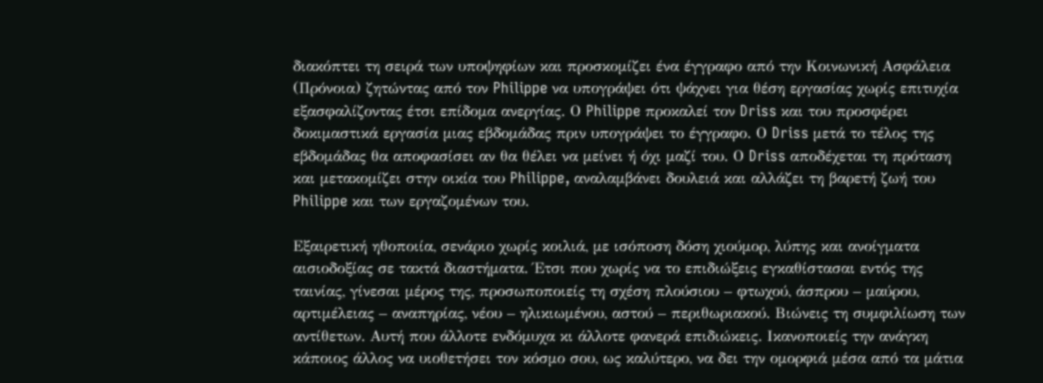διακόπτει τη σειρά των υποψηφίων και προσκομίζει ένα έγγραφο από την Κοινωνική Ασφάλεια (Πρόνοια) ζητώντας από τον Philippe να υπογράψει ότι ψάχνει για θέση εργασίας χωρίς επιτυχία εξασφαλίζοντας έτσι επίδομα ανεργίας. Ο Philippe προκαλεί τον Driss και του προσφέρει δοκιμαστικά εργασία μιας εβδομάδας πριν υπογράψει το έγγραφο. Ο Driss μετά το τέλος της εβδομάδας θα αποφασίσει αν θα θέλει να μείνει ή όχι μαζί του. Ο Driss αποδέχεται τη πρόταση και μετακομίζει στην οικία του Philippe, αναλαμβάνει δουλειά και αλλάζει τη βαρετή ζωή του Philippe και των εργαζομένων του.

Εξαιρετική ηθοποιία, σενάριο χωρίς κοιλιά, με ισόποση δόση χιούμορ, λύπης και ανοίγματα αισιοδοξίας σε τακτά διαστήματα. Έτσι που χωρίς να το επιδιώξεις εγκαθίστασαι εντός της ταινίας, γίνεσαι μέρος της, προσωποποιείς τη σχέση πλούσιου – φτωχού, άσπρου – μαύρου, αρτιμέλειας – αναπηρίας, νέου – ηλικιωμένου, αστού – περιθωριακού. Βιώνεις τη συμφιλίωση των αντίθετων. Αυτή που άλλοτε ενδόμυχα κι άλλοτε φανερά επιδιώκεις. Ικανοποιείς την ανάγκη κάποιος άλλος να υιοθετήσει τον κόσμο σου, ως καλύτερο, να δει την ομορφιά μέσα από τα μάτια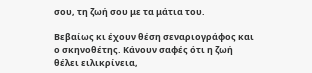σου, τη ζωή σου με τα μάτια του.

Βεβαίως κι έχουν θέση σεναριογράφος και ο σκηνοθέτης. Κάνουν σαφές ότι η ζωή θέλει ειλικρίνεια,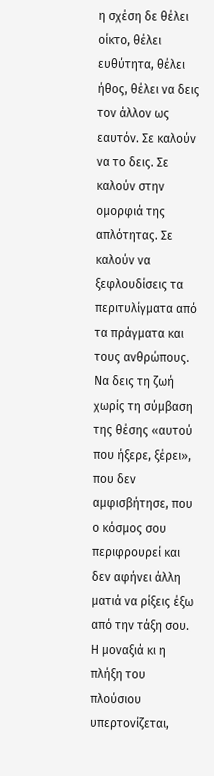η σχέση δε θέλει οίκτο, θέλει ευθύτητα, θέλει ήθος, θέλει να δεις τον άλλον ως εαυτόν. Σε καλούν να το δεις. Σε καλούν στην ομορφιά της απλότητας. Σε καλούν να ξεφλουδίσεις τα περιτυλίγματα από τα πράγματα και τους ανθρώπους. Να δεις τη ζωή χωρίς τη σύμβαση της θέσης «αυτού που ήξερε, ξέρει», που δεν αμφισβήτησε, που ο κόσμος σου περιφρουρεί και δεν αφήνει άλλη ματιά να ρίξεις έξω από την τάξη σου. Η μοναξιά κι η πλήξη του πλούσιου υπερτονίζεται,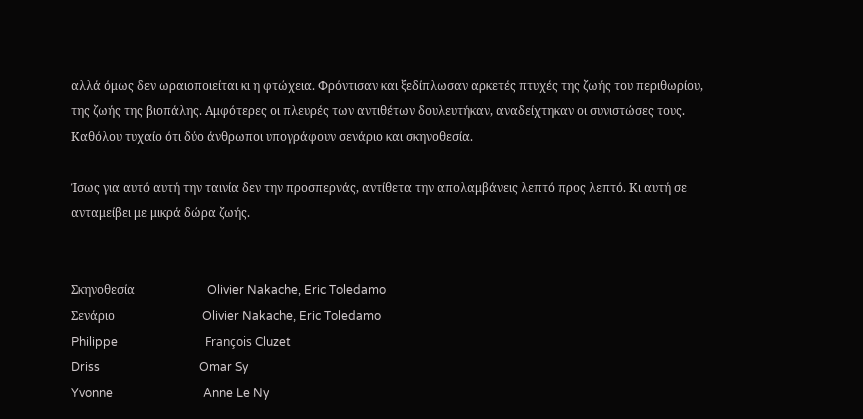αλλά όμως δεν ωραιοποιείται κι η φτώχεια. Φρόντισαν και ξεδίπλωσαν αρκετές πτυχές της ζωής του περιθωρίου, της ζωής της βιοπάλης. Αμφότερες οι πλευρές των αντιθέτων δουλευτήκαν, αναδείχτηκαν οι συνιστώσες τους. Καθόλου τυχαίο ότι δύο άνθρωποι υπογράφουν σενάριο και σκηνοθεσία.

Ίσως για αυτό αυτή την ταινία δεν την προσπερνάς, αντίθετα την απολαμβάνεις λεπτό προς λεπτό. Κι αυτή σε ανταμείβει με μικρά δώρα ζωής.


Σκηνοθεσία                        Olivier Nakache, Eric Toledamo
Σενάριο                             Olivier Nakache, Eric Toledamo
Philippe                             François Cluzet
Driss                                 Omar Sy
Yvonne                              Anne Le Ny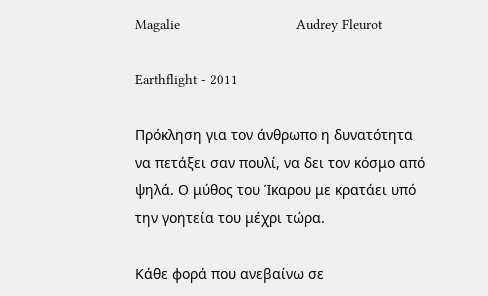Magalie                             Audrey Fleurot

Earthflight - 2011

Πρόκληση για τον άνθρωπο η δυνατότητα να πετάξει σαν πουλί, να δει τον κόσμο από ψηλά. Ο μύθος του Ίκαρου με κρατάει υπό την γοητεία του μέχρι τώρα.

Κάθε φορά που ανεβαίνω σε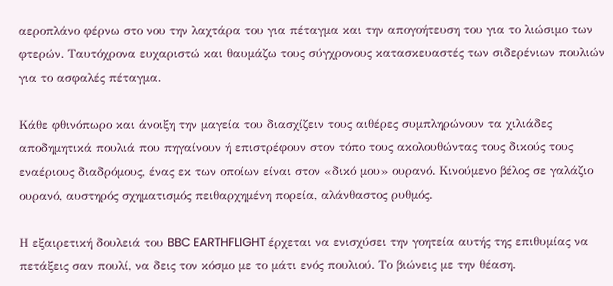αεροπλάνο φέρνω στο νου την λαχτάρα του για πέταγμα και την απογοήτευση του για το λιώσιμο των φτερών. Ταυτόχρονα ευχαριστώ και θαυμάζω τους σύγχρονους κατασκευαστές των σιδερένιων πουλιών για το ασφαλές πέταγμα.

Κάθε φθινόπωρο και άνοιξη την μαγεία του διασχίζειν τους αιθέρες συμπληρώνουν τα χιλιάδες αποδημητικά πουλιά που πηγαίνουν ή επιστρέφουν στον τόπο τους ακολουθώντας τους δικούς τους εναέριους διαδρόμους, ένας εκ των οποίων είναι στον «δικό μου» ουρανό. Κινούμενο βέλος σε γαλάζιο ουρανό, αυστηρός σχηματισμός πειθαρχημένη πορεία, αλάνθαστος ρυθμός.

Η εξαιρετική δουλειά του BBC EARTHFLIGHT έρχεται να ενισχύσει την γοητεία αυτής της επιθυμίας να πετάξεις σαν πουλί, να δεις τον κόσμο με το μάτι ενός πουλιού. Το βιώνεις με την θέαση.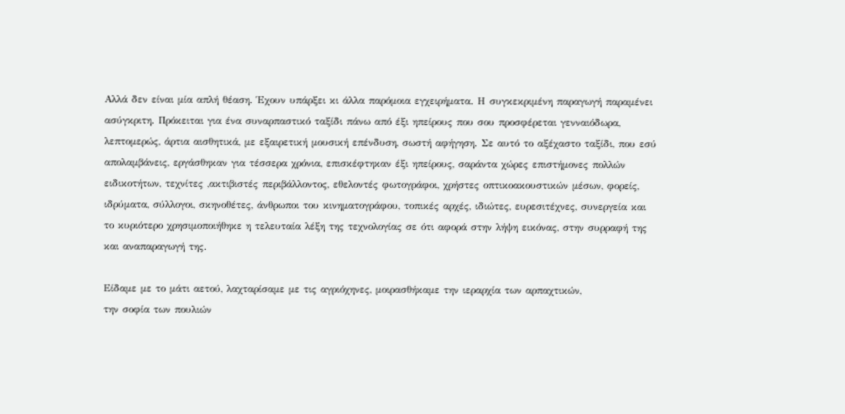Αλλά δεν είναι μία απλή θέαση. Έχουν υπάρξει κι άλλα παρόμοια εγχειρήματα. Η συγκεκριμένη παραγωγή παραμένει ασύγκριτη. Πρόκειται για ένα συναρπαστικό ταξίδι πάνω από έξι ηπείρους που σου προσφέρεται γενναιόδωρα, λεπτομερώς, άρτια αισθητικά, με εξαιρετική μουσική επένδυση, σωστή αφήγηση. Σε αυτό το αξέχαστο ταξίδι, που εσύ απολαμβάνεις, εργάσθηκαν για τέσσερα χρόνια, επισκέφτηκαν έξι ηπείρους, σαράντα χώρες επιστήμονες πολλών ειδικοτήτων, τεχνίτες ,ακτιβιστές περιβάλλοντος, εθελοντές φωτογράφοι, χρήστες οπτικοακουστικών μέσων, φορείς, ιδρύματα, σύλλογοι, σκηνοθέτες, άνθρωποι του κινηματογράφου, τοπικές αρχές, ιδιώτες, ευρεσιτέχνες, συνεργεία και το κυριότερο χρησιμοποιήθηκε η τελευταία λέξη της τεχνολογίας σε ότι αφορά στην λήψη εικόνας, στην συρραφή της και αναπαραγωγή της.

Είδαμε με το μάτι αετού, λαχταρίσαμε με τις αγριόχηνες, μοιρασθήκαμε την ιεραρχία των αρπαχτικών,
την σοφία των πουλιών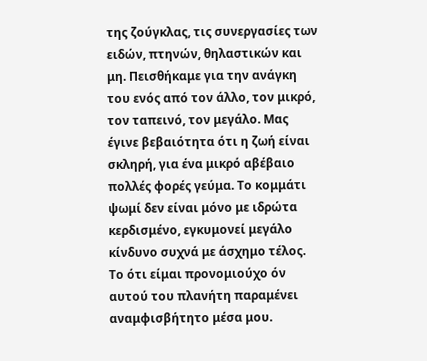της ζούγκλας, τις συνεργασίες των ειδών, πτηνών, θηλαστικών και μη. Πεισθήκαμε για την ανάγκη του ενός από τον άλλο, τον μικρό, τον ταπεινό, τον μεγάλο. Μας έγινε βεβαιότητα ότι η ζωή είναι σκληρή, για ένα μικρό αβέβαιο πολλές φορές γεύμα. Το κομμάτι ψωμί δεν είναι μόνο με ιδρώτα κερδισμένο, εγκυμονεί μεγάλο κίνδυνο συχνά με άσχημο τέλος. Το ότι είμαι προνομιούχο όν αυτού του πλανήτη παραμένει αναμφισβήτητο μέσα μου.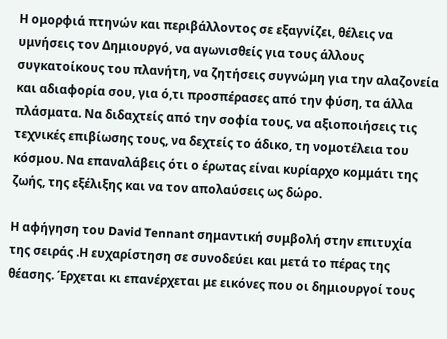Η ομορφιά πτηνών και περιβάλλοντος σε εξαγνίζει, θέλεις να υμνήσεις τον Δημιουργό, να αγωνισθείς για τους άλλους συγκατοίκους του πλανήτη, να ζητήσεις συγνώμη για την αλαζονεία και αδιαφορία σου, για ό,τι προσπέρασες από την φύση, τα άλλα πλάσματα. Να διδαχτείς από την σοφία τους, να αξιοποιήσεις τις τεχνικές επιβίωσης τους, να δεχτείς το άδικο, τη νομοτέλεια του κόσμου. Να επαναλάβεις ότι ο έρωτας είναι κυρίαρχο κομμάτι της ζωής, της εξέλιξης και να τον απολαύσεις ως δώρο.

Η αφήγηση του David Tennant σημαντική συμβολή στην επιτυχία της σειράς .Η ευχαρίστηση σε συνοδεύει και μετά το πέρας της θέασης. Έρχεται κι επανέρχεται με εικόνες που οι δημιουργοί τους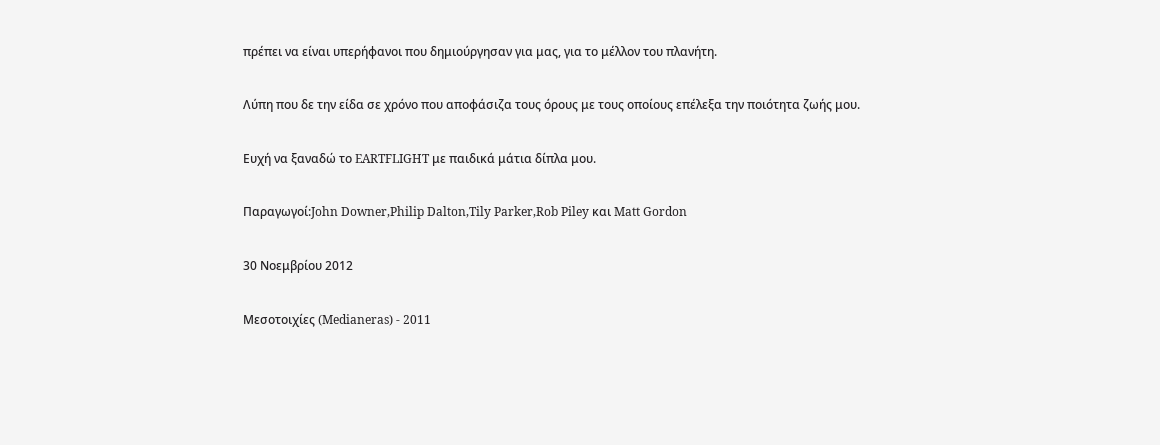πρέπει να είναι υπερήφανοι που δημιούργησαν για μας, για το μέλλον του πλανήτη.

Λύπη που δε την είδα σε χρόνο που αποφάσιζα τους όρους με τους οποίους επέλεξα την ποιότητα ζωής μου.

Ευχή να ξαναδώ το EARTFLIGHT με παιδικά μάτια δίπλα μου.

Παραγωγοί:John Downer,Philip Dalton,Tily Parker,Rob Piley και Matt Gordon

30 Νοεμβρίου 2012

Μεσοτοιχίες (Medianeras) - 2011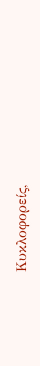Κυκλοφορείς,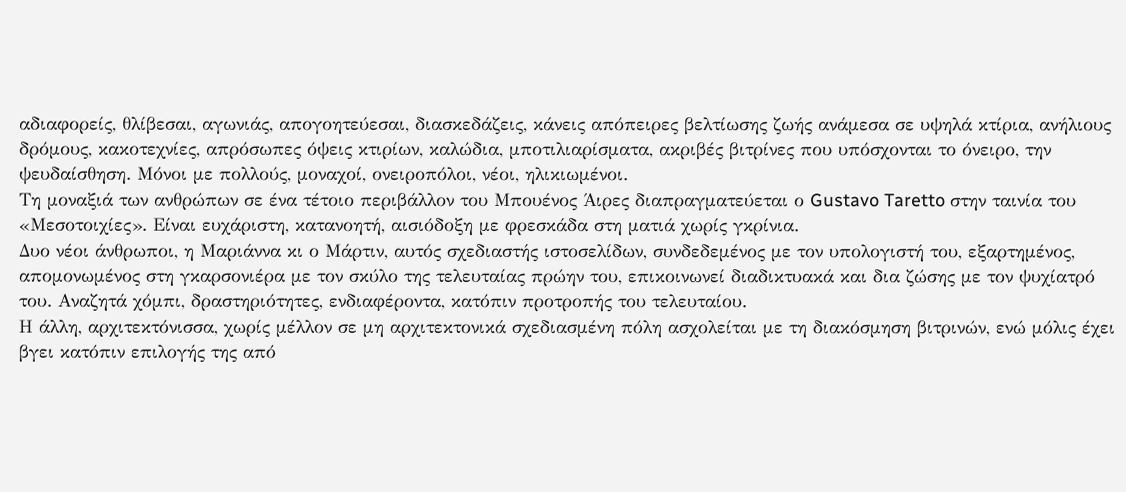αδιαφορείς, θλίβεσαι, αγωνιάς, απογοητεύεσαι, διασκεδάζεις, κάνεις απόπειρες βελτίωσης ζωής ανάμεσα σε υψηλά κτίρια, ανήλιους δρόμους, κακοτεχνίες, απρόσωπες όψεις κτιρίων, καλώδια, μποτιλιαρίσματα, ακριβές βιτρίνες που υπόσχονται το όνειρο, την ψευδαίσθηση. Μόνοι με πολλούς, μοναχοί, ονειροπόλοι, νέοι, ηλικιωμένοι.
Τη μοναξιά των ανθρώπων σε ένα τέτοιο περιβάλλον του Μπουένος Άιρες διαπραγματεύεται ο Gustavo Taretto στην ταινία του «Μεσοτοιχίες». Είναι ευχάριστη, κατανοητή, αισιόδοξη με φρεσκάδα στη ματιά χωρίς γκρίνια.
Δυο νέοι άνθρωποι, η Μαριάννα κι ο Μάρτιν, αυτός σχεδιαστής ιστοσελίδων, συνδεδεμένος με τον υπολογιστή του, εξαρτημένος, απομονωμένος στη γκαρσονιέρα με τον σκύλο της τελευταίας πρώην του, επικοινωνεί διαδικτυακά και δια ζώσης με τον ψυχίατρό του. Αναζητά χόμπι, δραστηριότητες, ενδιαφέροντα, κατόπιν προτροπής του τελευταίου.
Η άλλη, αρχιτεκτόνισσα, χωρίς μέλλον σε μη αρχιτεκτονικά σχεδιασμένη πόλη ασχολείται με τη διακόσμηση βιτρινών, ενώ μόλις έχει βγει κατόπιν επιλογής της από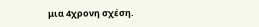μια 4χρονη σχέση.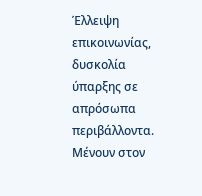Έλλειψη επικοινωνίας, δυσκολία ύπαρξης σε απρόσωπα περιβάλλοντα.
Μένουν στον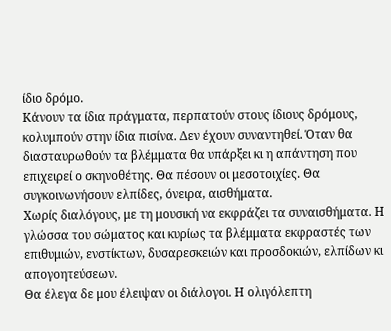ίδιο δρόμο.
Κάνουν τα ίδια πράγματα, περπατούν στους ίδιους δρόμους, κολυμπούν στην ίδια πισίνα. Δεν έχουν συναντηθεί. Όταν θα διασταυρωθούν τα βλέμματα θα υπάρξει κι η απάντηση που επιχειρεί ο σκηνοθέτης. Θα πέσουν οι μεσοτοιχίες. Θα συγκοινωνήσουν ελπίδες, όνειρα, αισθήματα.
Χωρίς διαλόγους, με τη μουσική να εκφράζει τα συναισθήματα. Η γλώσσα του σώματος και κυρίως τα βλέμματα εκφραστές των επιθυμιών, ενστίκτων, δυσαρεσκειών και προσδοκιών, ελπίδων κι απογοητεύσεων.
Θα έλεγα δε μου έλειψαν οι διάλογοι. Η ολιγόλεπτη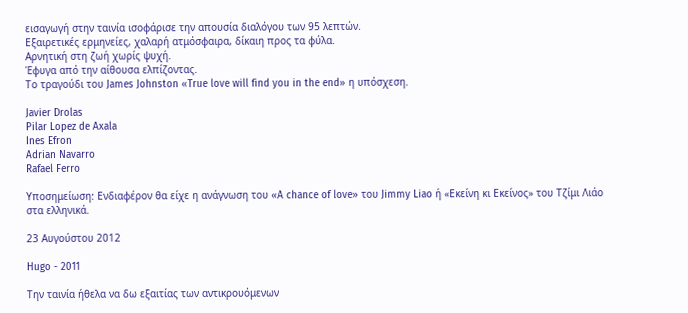εισαγωγή στην ταινία ισοφάρισε την απουσία διαλόγου των 95 λεπτών.
Εξαιρετικές ερμηνείες, χαλαρή ατμόσφαιρα, δίκαιη προς τα φύλα.
Αρνητική στη ζωή χωρίς ψυχή.
Έφυγα από την αίθουσα ελπίζοντας.
Το τραγούδι του James Johnston «True love will find you in the end» η υπόσχεση.

Javier Drolas
Pilar Lopez de Axala
Ines Efron
Adrian Navarro
Rafael Ferro

Υποσημείωση: Ενδιαφέρον θα είχε η ανάγνωση του «A chance of love» του Jimmy Liao ή «Εκείνη κι Εκείνος» του Τζίμι Λιάο στα ελληνικά.

23 Αυγούστου 2012

Hugo - 2011

Την ταινία ήθελα να δω εξαιτίας των αντικρουόμενων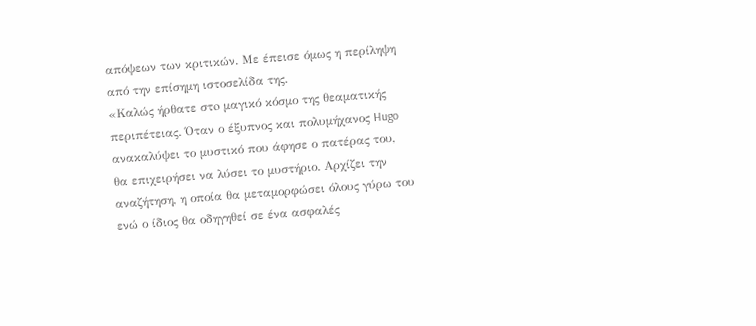απόψεων των κριτικών. Με έπεισε όμως η περίληψη από την επίσημη ιστοσελίδα της.
«Καλώς ήρθατε στo μαγικό κόσμο της θεαματικής περιπέτειας. Όταν ο έξυπνος και πολυμήχανος Hugo ανακαλύψει το μυστικό που άφησε ο πατέρας του, θα επιχειρήσει να λύσει το μυστήριο. Αρχίζει την αναζήτηση, η οποία θα μεταμορφώσει όλους γύρω του ενώ ο ίδιος θα οδηγηθεί σε ένα ασφαλές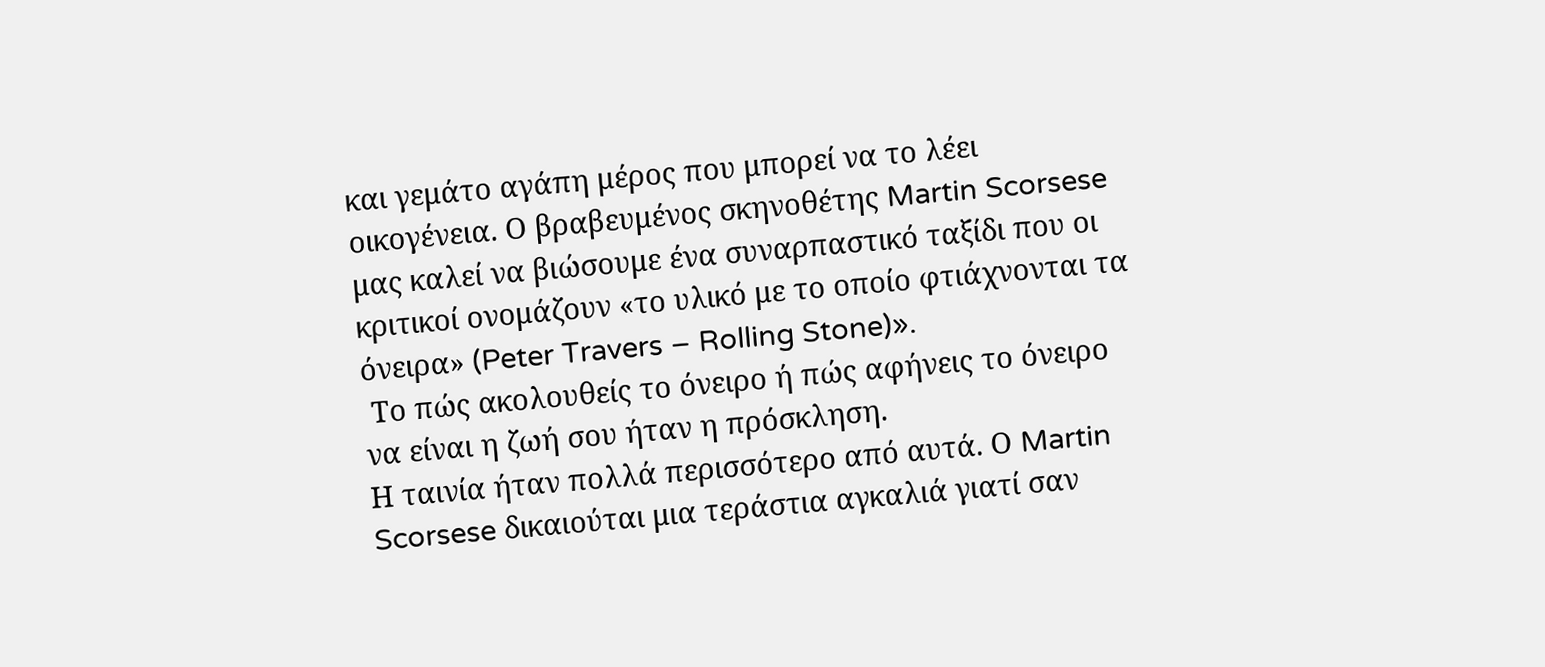και γεμάτο αγάπη μέρος που μπορεί να το λέει οικογένεια. Ο βραβευμένος σκηνοθέτης Martin Scorsese μας καλεί να βιώσουμε ένα συναρπαστικό ταξίδι που οι κριτικοί ονομάζουν «το υλικό με το οποίο φτιάχνονται τα όνειρα» (Peter Travers – Rolling Stone)».
 Το πώς ακολουθείς το όνειρο ή πώς αφήνεις το όνειρο να είναι η ζωή σου ήταν η πρόσκληση.
Η ταινία ήταν πολλά περισσότερο από αυτά. Ο Martin Scorsese δικαιούται μια τεράστια αγκαλιά γιατί σαν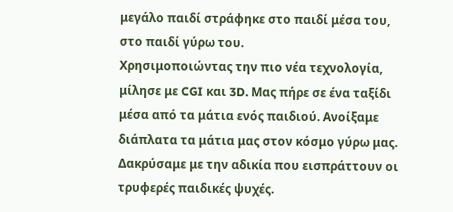μεγάλο παιδί στράφηκε στο παιδί μέσα του, στο παιδί γύρω του.
Χρησιμοποιώντας την πιο νέα τεχνολογία, μίλησε με CGI και 3D. Μας πήρε σε ένα ταξίδι μέσα από τα μάτια ενός παιδιού. Ανοίξαμε διάπλατα τα μάτια μας στον κόσμο γύρω μας. Δακρύσαμε με την αδικία που εισπράττουν οι τρυφερές παιδικές ψυχές.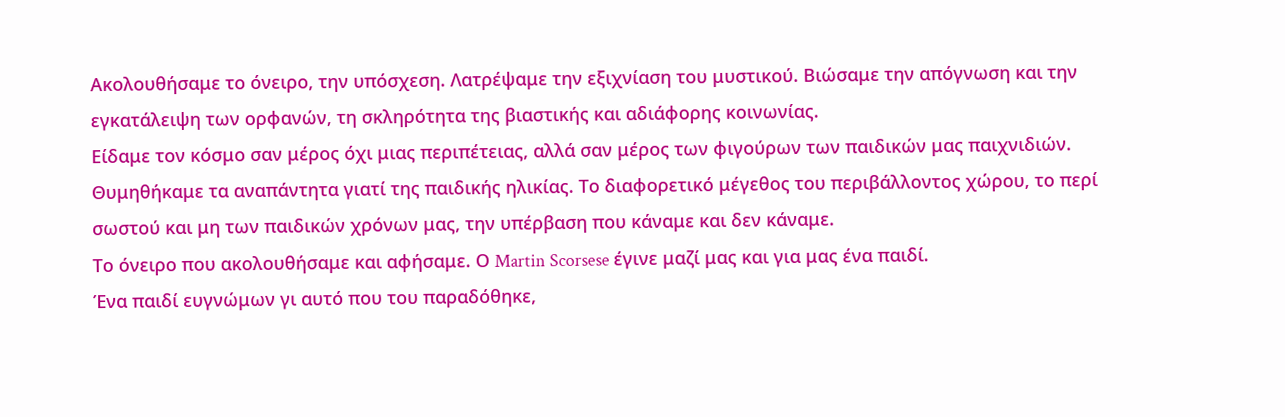Ακολουθήσαμε το όνειρο, την υπόσχεση. Λατρέψαμε την εξιχνίαση του μυστικού. Βιώσαμε την απόγνωση και την εγκατάλειψη των ορφανών, τη σκληρότητα της βιαστικής και αδιάφορης κοινωνίας.
Είδαμε τον κόσμο σαν μέρος όχι μιας περιπέτειας, αλλά σαν μέρος των φιγούρων των παιδικών μας παιχνιδιών. Θυμηθήκαμε τα αναπάντητα γιατί της παιδικής ηλικίας. Το διαφορετικό μέγεθος του περιβάλλοντος χώρου, το περί σωστού και μη των παιδικών χρόνων μας, την υπέρβαση που κάναμε και δεν κάναμε.
Το όνειρο που ακολουθήσαμε και αφήσαμε. Ο Martin Scorsese έγινε μαζί μας και για μας ένα παιδί.
Ένα παιδί ευγνώμων γι αυτό που του παραδόθηκε,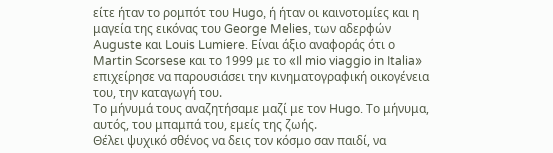είτε ήταν το ρομπότ του Hugo, ή ήταν οι καινοτομίες και η μαγεία της εικόνας του George Melies, των αδερφών Auguste και Louis Lumiere. Είναι άξιο αναφοράς ότι ο Martin Scorsese και το 1999 με το «Il mio viaggio in Italia» επιχείρησε να παρουσιάσει την κινηματογραφική οικογένεια του, την καταγωγή του.
Το μήνυμά τους αναζητήσαμε μαζί με τον Hugo. Το μήνυμα, αυτός, του μπαμπά του, εμείς της ζωής.
Θέλει ψυχικό σθένος να δεις τον κόσμο σαν παιδί, να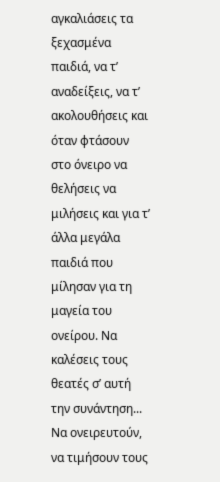αγκαλιάσεις τα ξεχασμένα παιδιά, να τ’ αναδείξεις, να τ’ ακολουθήσεις και όταν φτάσουν στο όνειρο να θελήσεις να μιλήσεις και για τ’ άλλα μεγάλα παιδιά που μίλησαν για τη μαγεία του ονείρου. Να καλέσεις τους θεατές σ’ αυτή την συνάντηση...
Να ονειρευτούν, να τιμήσουν τους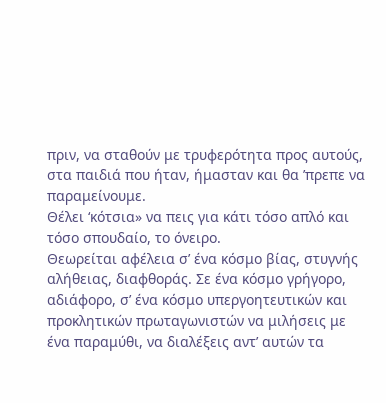πριν, να σταθούν με τρυφερότητα προς αυτούς, στα παιδιά που ήταν, ήμασταν και θα ’πρεπε να παραμείνουμε.
Θέλει ‘κότσια» να πεις για κάτι τόσο απλό και τόσο σπουδαίο, το όνειρο.
Θεωρείται αφέλεια σ’ ένα κόσμο βίας, στυγνής αλήθειας, διαφθοράς. Σε ένα κόσμο γρήγορο, αδιάφορο, σ’ ένα κόσμο υπεργοητευτικών και προκλητικών πρωταγωνιστών να μιλήσεις με ένα παραμύθι, να διαλέξεις αντ’ αυτών τα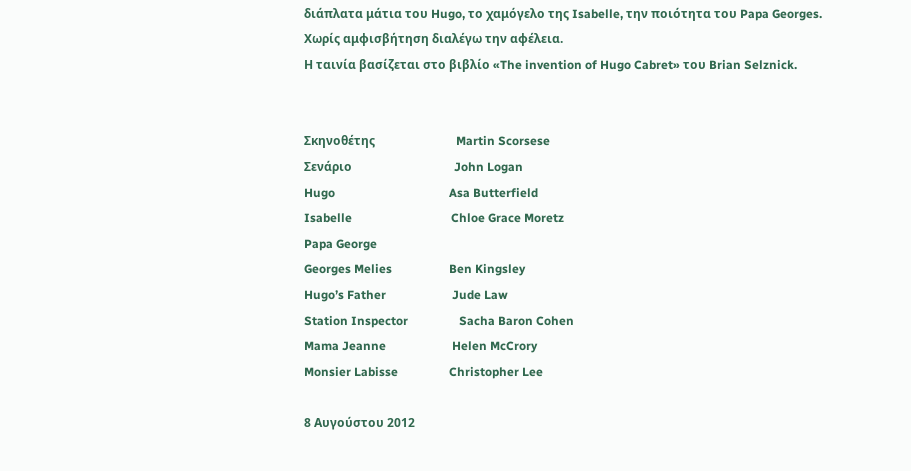διάπλατα μάτια του Hugo, το χαμόγελο της Isabelle, την ποιότητα του Papa Georges.
Χωρίς αμφισβήτηση διαλέγω την αφέλεια.
Η ταινία βασίζεται στο βιβλίο «The invention of Hugo Cabret» του Brian Selznick.


Σκηνοθέτης                           Martin Scorsese
Σενάριο                                  John Logan
Hugo                                      Asa Butterfield
Isabelle                                 Chloe Grace Moretz
Papa George
Georges Melies                   Ben Kingsley
Hugo’s Father                      Jude Law
Station Inspector                 Sacha Baron Cohen
Mama Jeanne                      Helen McCrory
Monsier Labisse                 Christopher Lee

8 Αυγούστου 2012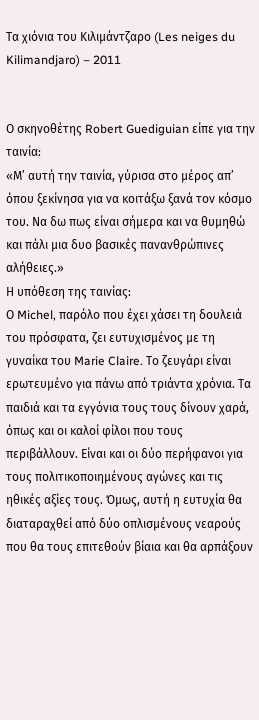Τα χιόνια του Κιλιμάντζαρο (Les neiges du Kilimandjaro) – 2011


Ο σκηνοθέτης Robert Guediguian είπε για την ταινία:
«Μ’ αυτή την ταινία, γύρισα στο μέρος απ’ όπου ξεκίνησα για να κοιτάξω ξανά τον κόσμο του. Να δω πως είναι σήμερα και να θυμηθώ και πάλι μια δυο βασικές πανανθρώπινες αλήθειες.»
Η υπόθεση της ταινίας:
Ο Michel, παρόλο που έχει χάσει τη δουλειά του πρόσφατα, ζει ευτυχισμένος με τη γυναίκα του Marie Claire. Το ζευγάρι είναι ερωτευμένο για πάνω από τριάντα χρόνια. Τα παιδιά και τα εγγόνια τους τους δίνουν χαρά, όπως και οι καλοί φίλοι που τους περιβάλλουν. Είναι και οι δύο περήφανοι για τους πολιτικοποιημένους αγώνες και τις ηθικές αξίες τους. Όμως, αυτή η ευτυχία θα διαταραχθεί από δύο οπλισμένους νεαρούς που θα τους επιτεθούν βίαια και θα αρπάξουν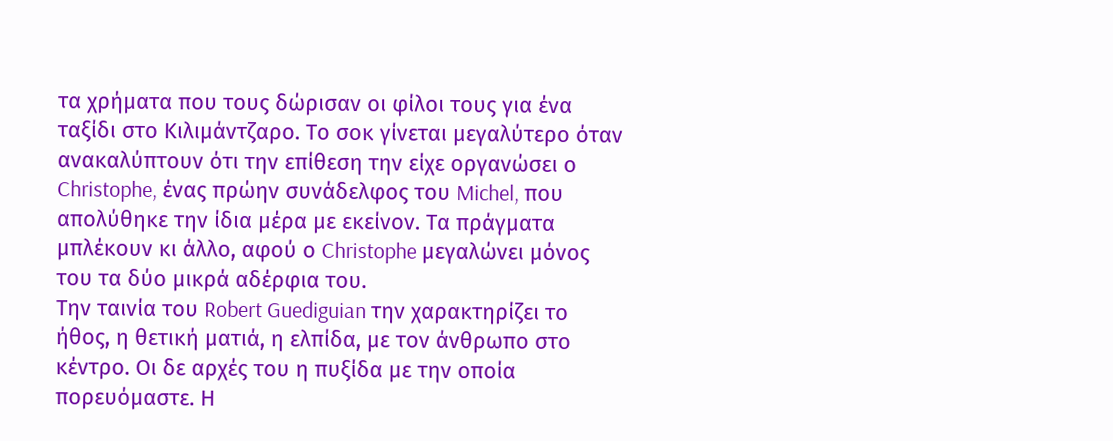τα χρήματα που τους δώρισαν οι φίλοι τους για ένα ταξίδι στο Κιλιμάντζαρο. Το σοκ γίνεται μεγαλύτερο όταν ανακαλύπτουν ότι την επίθεση την είχε οργανώσει ο Christophe, ένας πρώην συνάδελφος του Michel, που απολύθηκε την ίδια μέρα με εκείνον. Τα πράγματα μπλέκουν κι άλλο, αφού ο Christophe μεγαλώνει μόνος του τα δύο μικρά αδέρφια του.
Την ταινία του Robert Guediguian την χαρακτηρίζει το ήθος, η θετική ματιά, η ελπίδα, με τον άνθρωπο στο κέντρο. Οι δε αρχές του η πυξίδα με την οποία πορευόμαστε. Η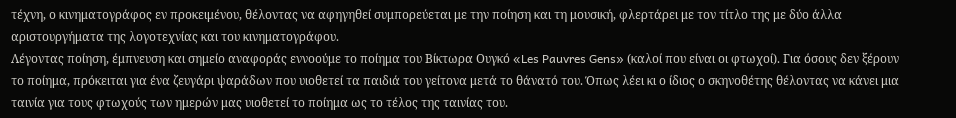τέχνη, ο κινηματογράφος εν προκειμένου, θέλοντας να αφηγηθεί συμπορεύεται με την ποίηση και τη μουσική, φλερτάρει με τον τίτλο της με δύο άλλα αριστουργήματα της λογοτεχνίας και του κινηματογράφου.
Λέγοντας ποίηση, έμπνευση και σημείο αναφοράς εννοούμε το ποίημα του Βίκτωρα Ουγκό «Les Pauvres Gens» (καλοί που είναι οι φτωχοί). Για όσους δεν ξέρουν το ποίημα, πρόκειται για ένα ζευγάρι ψαράδων που υιοθετεί τα παιδιά του γείτονα μετά το θάνατό του. Όπως λέει κι ο ίδιος ο σκηνοθέτης θέλοντας να κάνει μια ταινία για τους φτωχούς των ημερών μας υιοθετεί το ποίημα ως το τέλος της ταινίας του.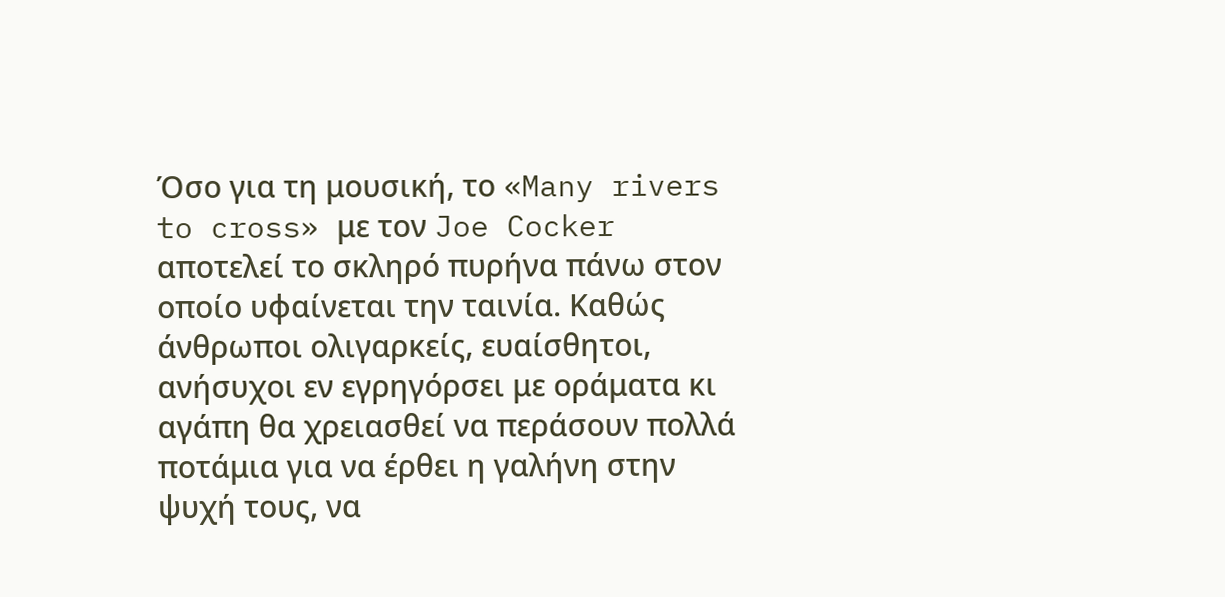Όσο για τη μουσική, το «Many rivers to cross» με τον Joe Cocker αποτελεί το σκληρό πυρήνα πάνω στον οποίο υφαίνεται την ταινία. Καθώς άνθρωποι ολιγαρκείς, ευαίσθητοι, ανήσυχοι εν εγρηγόρσει με οράματα κι αγάπη θα χρειασθεί να περάσουν πολλά ποτάμια για να έρθει η γαλήνη στην ψυχή τους, να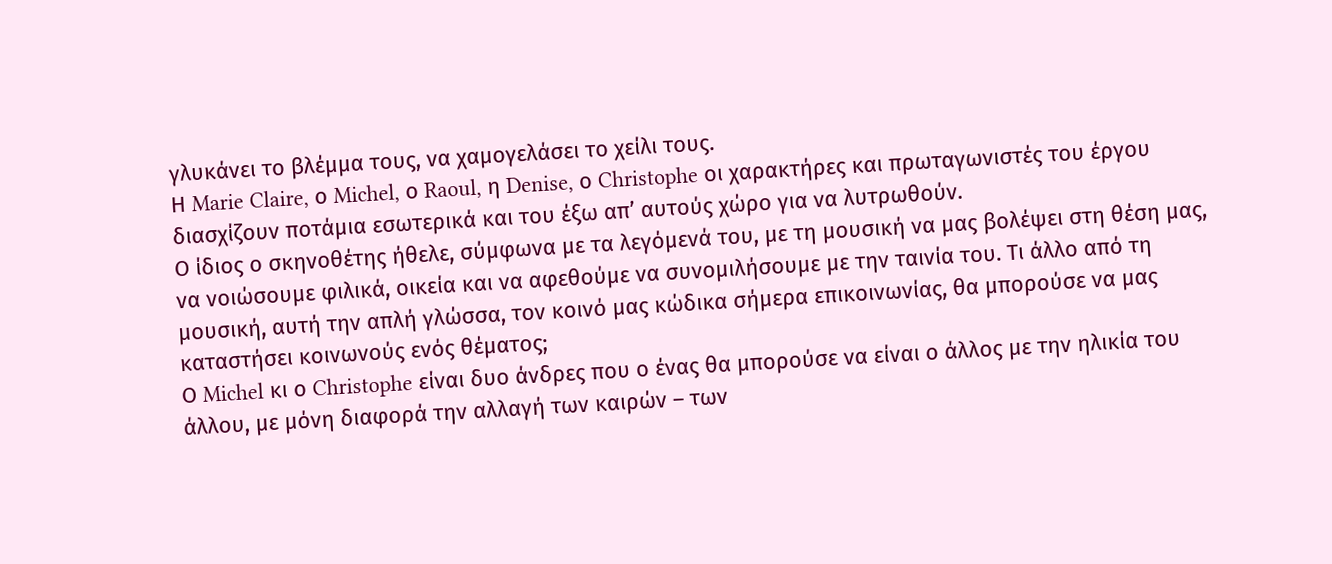γλυκάνει το βλέμμα τους, να χαμογελάσει το χείλι τους.
Η Marie Claire, ο Michel, ο Raoul, η Denise, ο Christophe οι χαρακτήρες και πρωταγωνιστές του έργου διασχίζουν ποτάμια εσωτερικά και του έξω απ’ αυτούς χώρο για να λυτρωθούν.
Ο ίδιος ο σκηνοθέτης ήθελε, σύμφωνα με τα λεγόμενά του, με τη μουσική να μας βολέψει στη θέση μας, να νοιώσουμε φιλικά, οικεία και να αφεθούμε να συνομιλήσουμε με την ταινία του. Τι άλλο από τη μουσική, αυτή την απλή γλώσσα, τον κοινό μας κώδικα σήμερα επικοινωνίας, θα μπορούσε να μας καταστήσει κοινωνούς ενός θέματος;
Ο Michel κι ο Christophe είναι δυο άνδρες που ο ένας θα μπορούσε να είναι ο άλλος με την ηλικία του άλλου, με μόνη διαφορά την αλλαγή των καιρών – των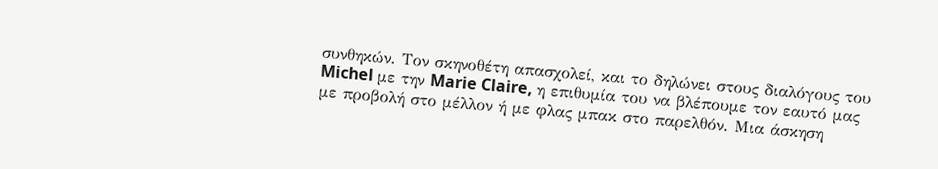συνθηκών. Τον σκηνοθέτη απασχολεί, και το δηλώνει στους διαλόγους του Michel με την Marie Claire, η επιθυμία του να βλέπουμε τον εαυτό μας με προβολή στο μέλλον ή με φλας μπακ στο παρελθόν. Μια άσκηση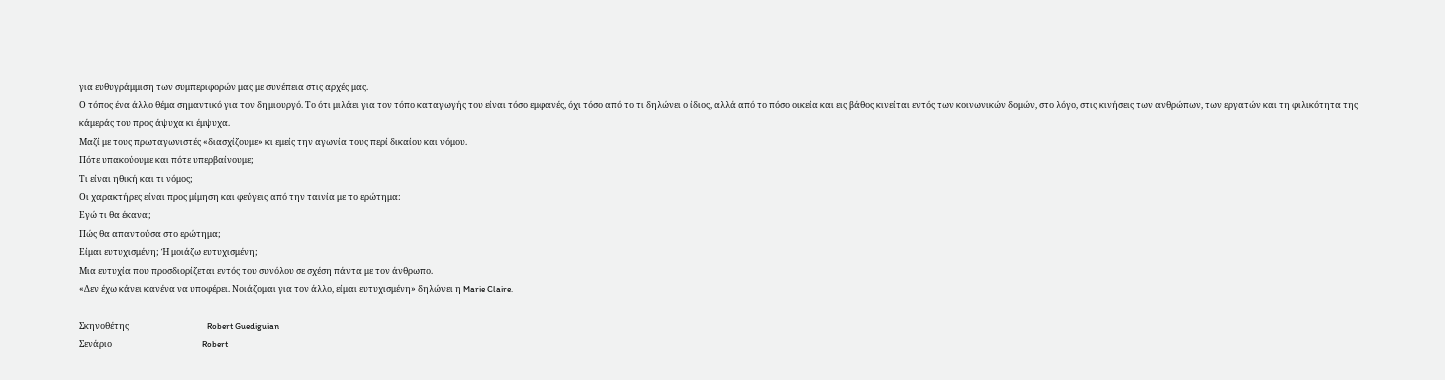για ευθυγράμμιση των συμπεριφορών μας με συνέπεια στις αρχές μας.
Ο τόπος ένα άλλο θέμα σημαντικό για τον δημιουργό. Το ότι μιλάει για τον τόπο καταγωγής του είναι τόσο εμφανές, όχι τόσο από το τι δηλώνει ο ίδιος, αλλά από το πόσο οικεία και εις βάθος κινείται εντός των κοινωνικών δομών, στο λόγο, στις κινήσεις των ανθρώπων, των εργατών και τη φιλικότητα της κάμεράς του προς άψυχα κι έμψυχα.
Μαζί με τους πρωταγωνιστές «διασχίζουμε» κι εμείς την αγωνία τους περί δικαίου και νόμου.
Πότε υπακούουμε και πότε υπερβαίνουμε;
Τι είναι ηθική και τι νόμος;
Οι χαρακτήρες είναι προς μίμηση και φεύγεις από την ταινία με το ερώτημα:
Εγώ τι θα έκανα;
Πώς θα απαντούσα στο ερώτημα;
Είμαι ευτυχισμένη; Ή μοιάζω ευτυχισμένη;
Μια ευτυχία που προσδιορίζεται εντός του συνόλου σε σχέση πάντα με τον άνθρωπο.
«Δεν έχω κάνει κανένα να υποφέρει. Νοιάζομαι για τον άλλο, είμαι ευτυχισμένη» δηλώνει η Marie Claire.

Σκηνοθέτης                                       Robert Guediguian
Σενάριο                                             Robert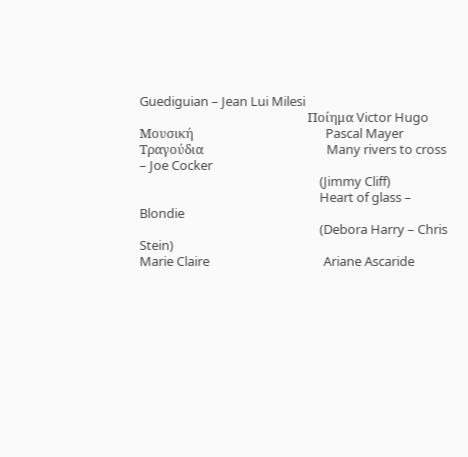Guediguian – Jean Lui Milesi
                                                        Ποίημα Victor Hugo
Μουσική                                            Pascal Mayer
Τραγούδια                                         Many rivers to cross – Joe Cocker
                                                            (Jimmy Cliff)
                                                            Heart of glass – Blondie
                                                            (Debora Harry – Chris Stein)
Marie Claire                                      Ariane Ascaride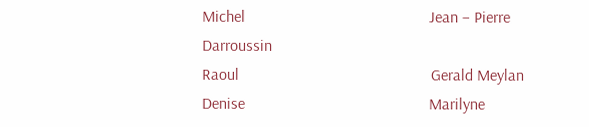Michel                                              Jean – Pierre Darroussin
Raoul                                                Gerald Meylan
Denise                                              Marilyne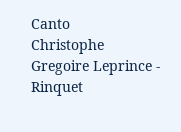Canto
Christophe                                        Gregoire Leprince - Rinquet